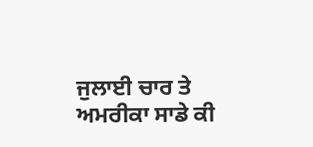ਜੁਲਾਈ ਚਾਰ ਤੇ ਅਮਰੀਕਾ ਸਾਡੇ ਕੀ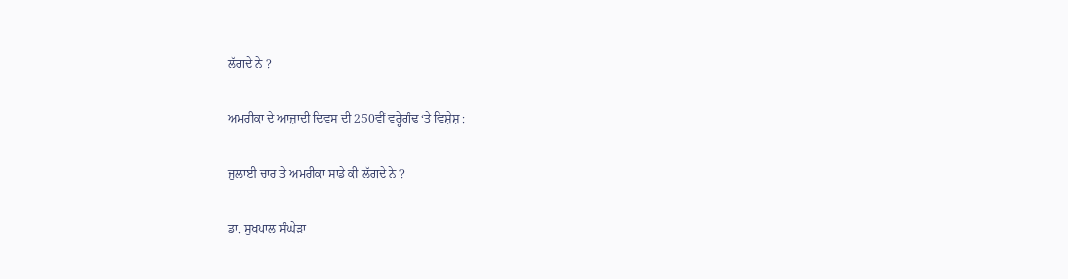ਲੱਗਦੇ ਨੇ ?

ਅਮਰੀਕਾ ਦੇ ਆਜ਼ਾਦੀ ਦਿਵਸ ਦੀ 250ਵੀਂ ਵਰ੍ਹੇਗੰਢ ‘ਤੇ ਵਿਸ਼ੇਸ਼ :

ਜੁਲਾਈ ਚਾਰ ਤੇ ਅਮਰੀਕਾ ਸਾਡੇ ਕੀ ਲੱਗਦੇ ਨੇ ?

ਡਾ. ਸੁਖਪਾਲ ਸੰਘੇੜਾ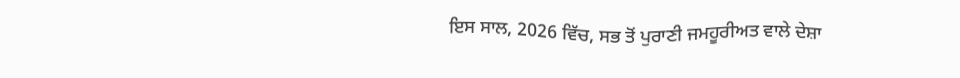ਇਸ ਸਾਲ, 2026 ਵਿੱਚ, ਸਭ ਤੋਂ ਪੁਰਾਣੀ ਜਮਹੂਰੀਅਤ ਵਾਲੇ ਦੇਸ਼ਾ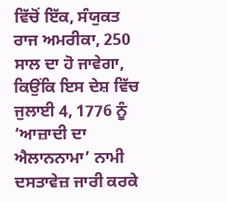ਵਿੱਚੋਂ ਇੱਕ, ਸੰਯੁਕਤ ਰਾਜ ਅਮਰੀਕਾ, 250 ਸਾਲ ਦਾ ਹੋ ਜਾਵੇਗਾ, ਕਿਉਂਕਿ ਇਸ ਦੇਸ਼ ਵਿੱਚ ਜੁਲਾਈ 4, 1776 ਨੂੰ ‘ਆਜ਼ਾਦੀ ਦਾ ਐਲਾਨਨਾਮਾ’ ਨਾਮੀ ਦਸਤਾਵੇਜ਼ ਜਾਰੀ ਕਰਕੇ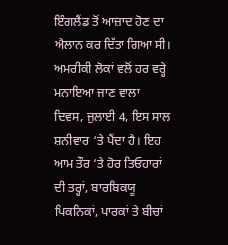ਇੰਗਲੈਂਡ ਤੋਂ ਆਜ਼ਾਦ ਹੋਣ ਦਾ ਐਲਾਨ ਕਰ ਦਿੱਤਾ ਗਿਆ ਸੀ। ਅਮਰੀਕੀ ਲੋਕਾਂ ਵਲੋਂ ਹਰ ਵਰ੍ਹੇ ਮਨਾਇਆ ਜਾਣ ਵਾਲਾ ਦਿਵਸ, ਜੁਲਾਈ 4, ਇਸ ਸਾਲ ਸ਼ਨੀਵਾਰ ‘ਤੇ ਪੈਂਦਾ ਹੈ। ਇਹ ਆਮ ਤੌਰ ‘ਤੇ ਹੋਰ ਤਿਓਹਾਰਾਂ ਦੀ ਤਰ੍ਹਾਂ, ਬਾਰਬਿਕਯੂ ਪਿਕਨਿਕਾਂ, ਪਾਰਕਾਂ ਤੇ ਬੀਚਾਂ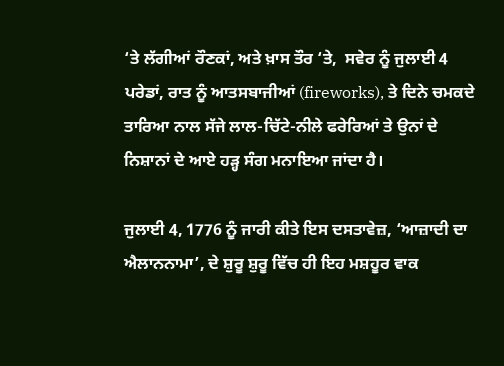‘ਤੇ ਲੱਗੀਆਂ ਰੌਣਕਾਂ, ਅਤੇ ਖ਼ਾਸ ਤੌਰ ‘ਤੇ,  ਸਵੇਰ ਨੂੰ ਜੁਲਾਈ 4 ਪਰੇਡਾਂ, ਰਾਤ ਨੂੰ ਆਤਸਬਾਜੀਆਂ (fireworks), ਤੇ ਦਿਨੇ ਚਮਕਦੇ ਤਾਰਿਆ ਨਾਲ ਸੱਜੇ ਲਾਲ-ਚਿੱਟੇ-ਨੀਲੇ ਫਰੇਰਿਆਂ ਤੇ ਉਨਾਂ ਦੇ ਨਿਸ਼ਾਨਾਂ ਦੇ ਆਏ ਹੜ੍ਹ ਸੰਗ ਮਨਾਇਆ ਜਾਂਦਾ ਹੈ।

ਜੁਲਾਈ 4, 1776 ਨੂੰ ਜਾਰੀ ਕੀਤੇ ਇਸ ਦਸਤਾਵੇਜ਼, ‘ਆਜ਼ਾਦੀ ਦਾ ਐਲਾਨਨਾਮਾ’, ਦੇ ਸ਼ੁਰੂ ਸ਼ੁਰੂ ਵਿੱਚ ਹੀ ਇਹ ਮਸ਼ਹੂਰ ਵਾਕ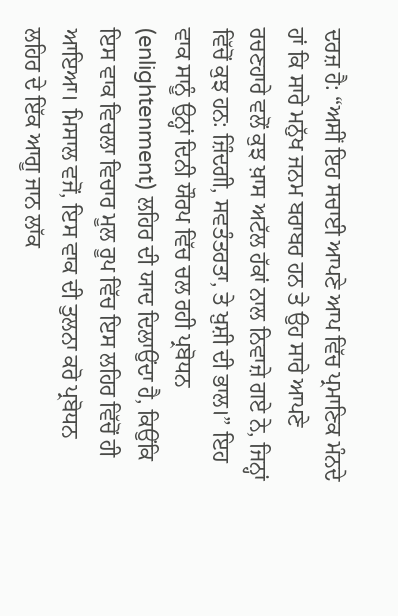ਦਰਜ਼ ਹੈ: “ਅਸੀਂ ਇਹ ਸਚਾਈ ਆਪਣੇ ਆਪ ਵਿੱਚ ਪ੍ਰਮਾਣਿਕ ਮੰਨਦੇ ਹਾਂ ਕਿ ਸਾਰੇ ਮਨੁੱਖ ਜਨਮ ਬਰਾਬਰ ਹਨ ਤੇ ਉਹ ਸਾਰੇ ਆਪਣੇ ਰਚਣਹਾਰੇ ਵਲੋਂ ਕੁਝ ਖ਼ਾਸ ਅਟੱਲ ਹੱਕਾਂ ਨਾਲ ਨਿਵਾਜ਼ੇ ਗਏ ਨੇ, ਜਿਨ੍ਹਾਂ ਵਿੱਚੋਂ ਕੁਝ ਹਨ: ਜ਼ਿੰਦਗੀ, ਸਵਤੰਤਰਤਾ, ਤੇ ਖ਼ੁਸ਼ੀ ਦੀ ਭਾਲ।” ਇਹ ਵਾਕ ਸਾਨੂੰ ਉਨ੍ਹਾਂ ਦਿਨੀ ਯੌਰਪ ਵਿੱਚ ਚਲ ਰਹੀ ਪ੍ਰਬੋਧਨ (enlightenment) ਲਹਿਰ ਦੀ ਯਾਦ ਦਿਲਾਉਂਦਾ ਹੈ, ਕਿਉਂਕਿ ਇਸ ਵਾਕ ਵਿਚਲਾ ਵਿਚਾਰ ਮੂਲ ਰੂਪ ਵਿੱਚ ਇਸ ਲਹਿਰ ਵਿੱਚੋਂ ਹੀ ਆਇਆ। ਮਿਸਾਲ ਵਜੋਂ, ਇਸ ਵਾਕ ਦੀ ਤੁਲਨਾ ਕਰੋ ਪ੍ਰਬੋਧਨ ਲਹਿਰ ਦੇ ਇੱਕ ਆਗੂ ਜਾਨ ਲਾੱਕ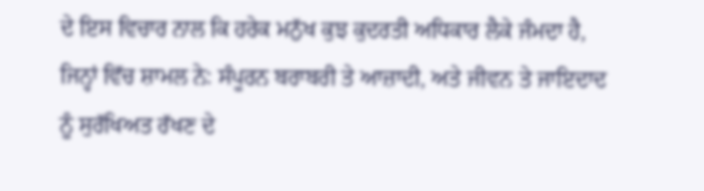ਦੇ ਇਸ ਵਿਚਾਰ ਨਾਲ ਕਿ ਹਰੇਕ ਮਨੁੱਖ ਕੁਝ ਕੁਦਰਤੀ ਅਧਿਕਾਰ ਲੈਕੇ ਜੰਮਦਾ ਹੈ, ਜਿਨ੍ਹਾਂ ਵਿੱਚ ਸ਼ਾਮਲ ਨੇ: ਸੰਪੂਰਨ ਬਰਾਬਰੀ ਤੇ ਆਜ਼ਾਦੀ, ਅਤੇ ਜੀਵਨ ਤੇ ਜਾਇਦਾਦ ਨੂੰ ਸੁਰੱਖਿਅਤ ਰੱਖਣ ਦੇ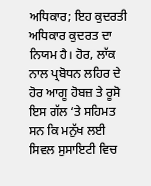ਅਧਿਕਾਰ; ਇਹ ਕੁਦਰਤੀ ਅਧਿਕਾਰ ਕੁਦਰਤ ਦਾ ਨਿਯਮ ਹੈ। ਹੋਰ, ਲਾੱਕ ਨਾਲ ਪ੍ਰਬੋਧਨ ਲਹਿਰ ਦੇ ਹੋਰ ਆਗੂ ਹੋਬਜ਼ ਤੇ ਰੂਸੋ ਇਸ ਗੱਲ ‘ਤੇ ਸਹਿਮਤ ਸਨ ਕਿ ਮਨੁੱਖ ਲਈ ਸਿਵਲ ਸੁਸਾਇਟੀ ਵਿਚ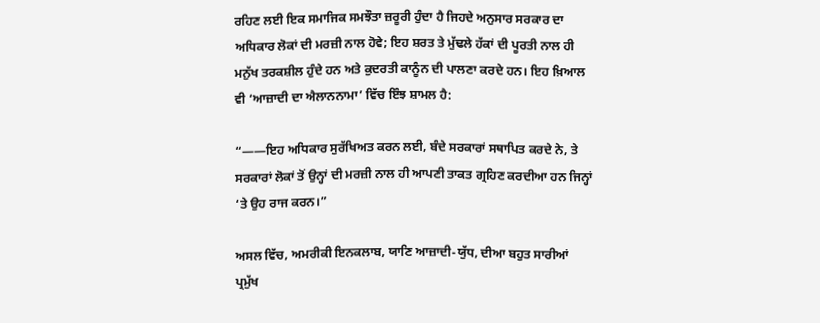ਰਹਿਣ ਲਈ ਇਕ ਸਮਾਜਿਕ ਸਮਝੌਤਾ ਜ਼ਰੂਰੀ ਹੁੰਦਾ ਹੈ ਜਿਹਦੇ ਅਨੁਸਾਰ ਸਰਕਾਰ ਦਾ ਅਧਿਕਾਰ ਲੋਕਾਂ ਦੀ ਮਰਜ਼ੀ ਨਾਲ ਹੋਵੇ; ਇਹ ਸ਼ਰਤ ਤੇ ਮੁੱਢਲੇ ਹੱਕਾਂ ਦੀ ਪੂਰਤੀ ਨਾਲ ਹੀ ਮਨੁੱਖ ਤਰਕਸ਼ੀਲ ਹੁੰਦੇ ਹਨ ਅਤੇ ਕੁਦਰਤੀ ਕਾਨੂੰਨ ਦੀ ਪਾਲਣਾ ਕਰਦੇ ਹਨ। ਇਹ ਖ਼ਿਆਲ ਵੀ ‘ਆਜ਼ਾਦੀ ਦਾ ਐਲਾਨਨਾਮਾ’ ਵਿੱਚ ਇੰਝ ਸ਼ਾਮਲ ਹੈ:

“——ਇਹ ਅਧਿਕਾਰ ਸੁਰੱਖਿਅਤ ਕਰਨ ਲਈ, ਬੰਦੇ ਸਰਕਾਰਾਂ ਸਥਾਪਿਤ ਕਰਦੇ ਨੇ, ਤੇ ਸਰਕਾਰਾਂ ਲੋਕਾਂ ਤੋਂ ਉਨ੍ਹਾਂ ਦੀ ਮਰਜ਼ੀ ਨਾਲ ਹੀ ਆਪਣੀ ਤਾਕਤ ਗ੍ਰਹਿਣ ਕਰਦੀਆ ਹਨ ਜਿਨ੍ਹਾਂ ‘ਤੇ ਉਹ ਰਾਜ ਕਰਨ।”

ਅਸਲ ਵਿੱਚ, ਅਮਰੀਕੀ ਇਨਕਲਾਬ, ਯਾਣਿ ਆਜ਼ਾਦੀ-ਯੁੱਧ, ਦੀਆ ਬਹੁਤ ਸਾਰੀਆਂ ਪ੍ਰਮੁੱਖ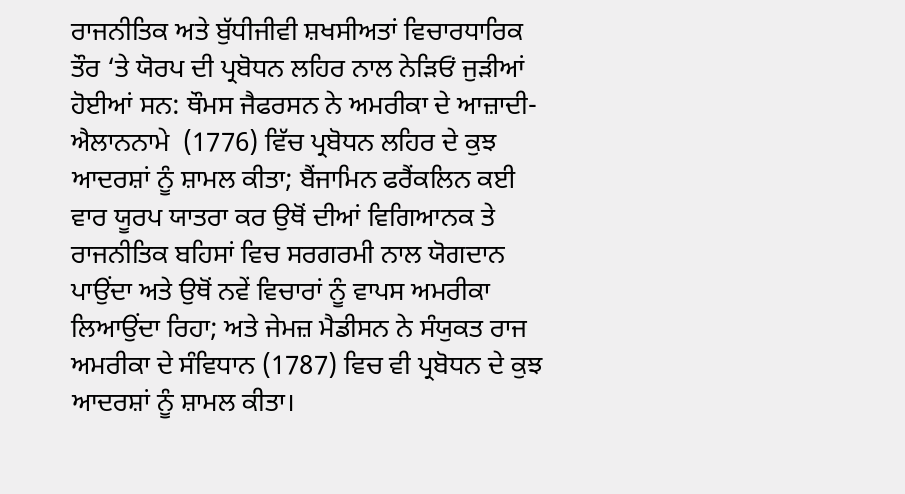ਰਾਜਨੀਤਿਕ ਅਤੇ ਬੁੱਧੀਜੀਵੀ ਸ਼ਖਸੀਅਤਾਂ ਵਿਚਾਰਧਾਰਿਕ ਤੌਰ ‘ਤੇ ਯੋਰਪ ਦੀ ਪ੍ਰਬੋਧਨ ਲਹਿਰ ਨਾਲ ਨੇੜਿਓਂ ਜੁੜੀਆਂ ਹੋਈਆਂ ਸਨ: ਥੌਮਸ ਜੈਫਰਸਨ ਨੇ ਅਮਰੀਕਾ ਦੇ ਆਜ਼ਾਦੀ-ਐਲਾਨਨਾਮੇ  (1776) ਵਿੱਚ ਪ੍ਰਬੋਧਨ ਲਹਿਰ ਦੇ ਕੁਝ ਆਦਰਸ਼ਾਂ ਨੂੰ ਸ਼ਾਮਲ ਕੀਤਾ; ਬੈਂਜਾਮਿਨ ਫਰੈਂਕਲਿਨ ਕਈ ਵਾਰ ਯੂਰਪ ਯਾਤਰਾ ਕਰ ਉਥੋਂ ਦੀਆਂ ਵਿਗਿਆਨਕ ਤੇ ਰਾਜਨੀਤਿਕ ਬਹਿਸਾਂ ਵਿਚ ਸਰਗਰਮੀ ਨਾਲ ਯੋਗਦਾਨ ਪਾਉਂਦਾ ਅਤੇ ਉਥੋਂ ਨਵੇਂ ਵਿਚਾਰਾਂ ਨੂੰ ਵਾਪਸ ਅਮਰੀਕਾ ਲਿਆਉਂਦਾ ਰਿਹਾ; ਅਤੇ ਜੇਮਜ਼ ਮੈਡੀਸਨ ਨੇ ਸੰਯੁਕਤ ਰਾਜ ਅਮਰੀਕਾ ਦੇ ਸੰਵਿਧਾਨ (1787) ਵਿਚ ਵੀ ਪ੍ਰਬੋਧਨ ਦੇ ਕੁਝ ਆਦਰਸ਼ਾਂ ਨੂੰ ਸ਼ਾਮਲ ਕੀਤਾ।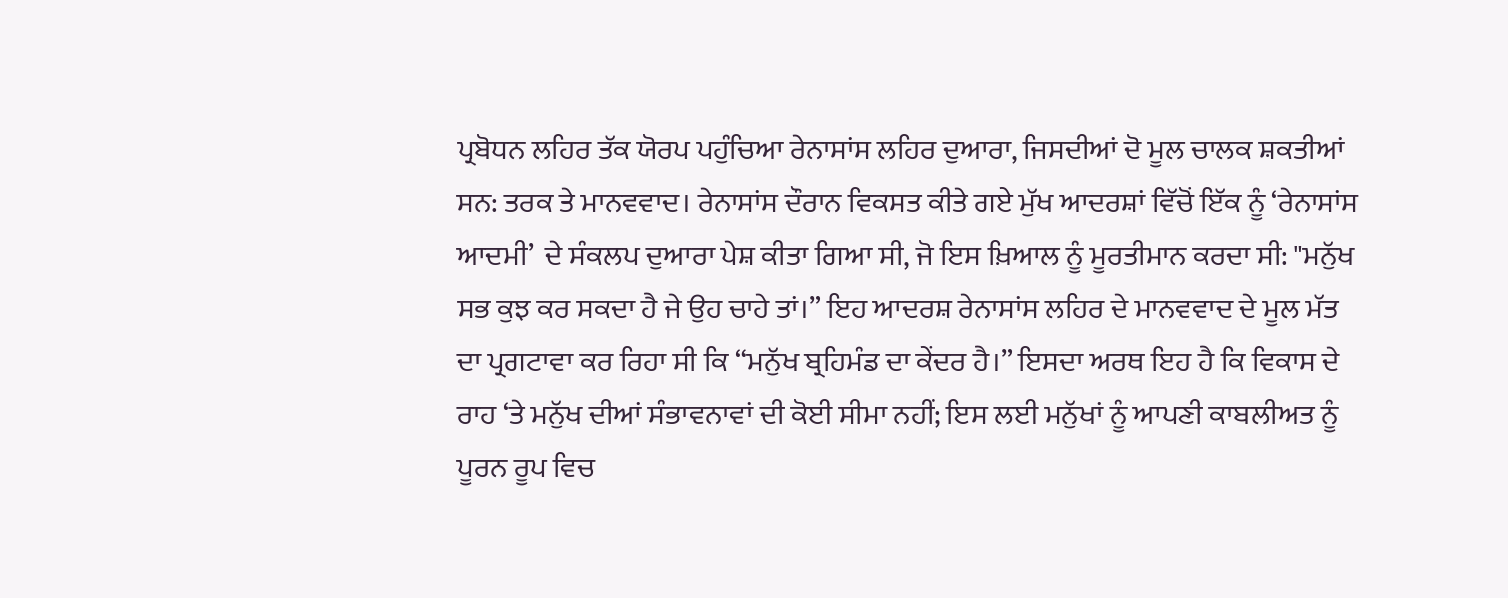ਪ੍ਰਬੋਧਨ ਲਹਿਰ ਤੱਕ ਯੋਰਪ ਪਹੁੰਚਿਆ ਰੇਨਾਸਾਂਸ ਲਹਿਰ ਦੁਆਰਾ, ਜਿਸਦੀਆਂ ਦੋ ਮੂਲ ਚਾਲਕ ਸ਼ਕਤੀਆਂ ਸਨ: ਤਰਕ ਤੇ ਮਾਨਵਵਾਦ। ਰੇਨਾਸਾਂਸ ਦੌਰਾਨ ਵਿਕਸਤ ਕੀਤੇ ਗਏ ਮੁੱਖ ਆਦਰਸ਼ਾਂ ਵਿੱਚੋਂ ਇੱਕ ਨੂੰ ‘ਰੇਨਾਸਾਂਸ ਆਦਮੀ’  ਦੇ ਸੰਕਲਪ ਦੁਆਰਾ ਪੇਸ਼ ਕੀਤਾ ਗਿਆ ਸੀ, ਜੋ ਇਸ ਖ਼ਿਆਲ ਨੂੰ ਮੂਰਤੀਮਾਨ ਕਰਦਾ ਸੀ: "ਮਨੁੱਖ ਸਭ ਕੁਝ ਕਰ ਸਕਦਾ ਹੈ ਜੇ ਉਹ ਚਾਹੇ ਤਾਂ।” ਇਹ ਆਦਰਸ਼ ਰੇਨਾਸਾਂਸ ਲਹਿਰ ਦੇ ਮਾਨਵਵਾਦ ਦੇ ਮੂਲ ਮੱਤ ਦਾ ਪ੍ਰਗਟਾਵਾ ਕਰ ਰਿਹਾ ਸੀ ਕਿ “ਮਨੁੱਖ ਬ੍ਰਹਿਮੰਡ ਦਾ ਕੇਂਦਰ ਹੈ।” ਇਸਦਾ ਅਰਥ ਇਹ ਹੈ ਕਿ ਵਿਕਾਸ ਦੇ ਰਾਹ ‘ਤੇ ਮਨੁੱਖ ਦੀਆਂ ਸੰਭਾਵਨਾਵਾਂ ਦੀ ਕੋਈ ਸੀਮਾ ਨਹੀਂ; ਇਸ ਲਈ ਮਨੁੱਖਾਂ ਨੂੰ ਆਪਣੀ ਕਾਬਲੀਅਤ ਨੂੰ ਪੂਰਨ ਰੂਪ ਵਿਚ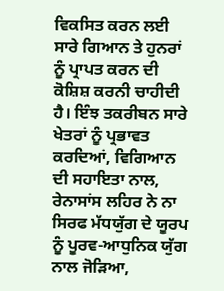ਵਿਕਸਿਤ ਕਰਨ ਲਈ ਸਾਰੇ ਗਿਆਨ ਤੇ ਹੁਨਰਾਂ ਨੂੰ ਪ੍ਰਾਪਤ ਕਰਨ ਦੀ ਕੋਸ਼ਿਸ਼ ਕਰਨੀ ਚਾਹੀਦੀ ਹੈ। ਇੰਝ ਤਕਰੀਬਨ ਸਾਰੇ ਖੇਤਰਾਂ ਨੂੰ ਪ੍ਰਭਾਵਤ ਕਰਦਿਆਂ, ਵਿਗਿਆਨ ਦੀ ਸਹਾਇਤਾ ਨਾਲ, ਰੇਨਾਸਾਂਸ ਲਹਿਰ ਨੇ ਨਾ ਸਿਰਫ ਮੱਧਯੁੱਗ ਦੇ ਯੂਰਪ ਨੂੰ ਪੂਰਵ-ਆਧੁਨਿਕ ਯੁੱਗ ਨਾਲ ਜੋੜਿਆ,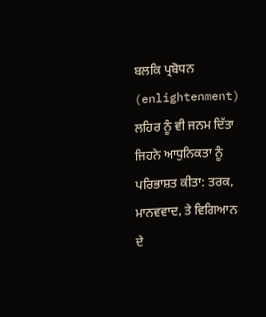ਬਲਕਿ ਪ੍ਰਬੋਧਨ (enlightenment) ਲਹਿਰ ਨੂੰ ਵੀ ਜਨਮ ਦਿੱਤਾ ਜਿਹਨੇ ਆਧੁਨਿਕਤਾ ਨੂੰ ਪਰਿਭਾਸ਼ਤ ਕੀਤਾ: ਤਰਕ, ਮਾਨਵਵਾਦ, ਤੇ ਵਿਗਿਆਨ ਦੇ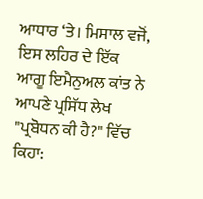ਆਧਾਰ ‘ਤੇ। ਮਿਸਾਲ ਵਜੋਂ, ਇਸ ਲਹਿਰ ਦੇ ਇੱਕ ਆਗੂ ਇਮੈਨੁਅਲ ਕਾਂਤ ਨੇ ਆਪਣੇ ਪ੍ਰਸਿੱਧ ਲੇਖ "ਪ੍ਰਬੋਧਨ ਕੀ ਹੈ?" ਵਿੱਚ  ਕਿਹਾ: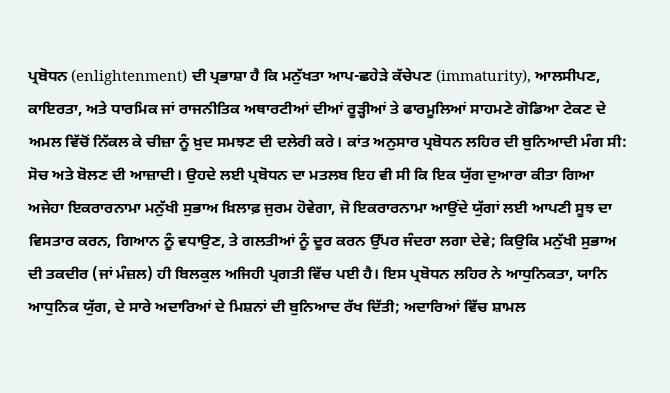ਪ੍ਰਬੋਧਨ (enlightenment) ਦੀ ਪ੍ਰਭਾਸ਼ਾ ਹੈ ਕਿ ਮਨੁੱਖਤਾ ਆਪ-ਛਹੇੜੇ ਕੱਚੇਪਣ (immaturity), ਆਲਸੀਪਣ,  ਕਾਇਰਤਾ, ਅਤੇ ਧਾਰਮਿਕ ਜਾਂ ਰਾਜਨੀਤਿਕ ਅਥਾਰਟੀਆਂ ਦੀਆਂ ਰੂੜ੍ਹੀਆਂ ਤੇ ਫਾਰਮੂਲਿਆਂ ਸਾਹਮਣੇ ਗੋਡਿਆ ਟੇਕਣ ਦੇ ਅਮਲ ਵਿੱਚੋਂ ਨਿੱਕਲ ਕੇ ਚੀਜ਼ਾ ਨੂੰ ਖ਼ੁਦ ਸਮਝਣ ਦੀ ਦਲੇਰੀ ਕਰੇ। ਕਾਂਤ ਅਨੁਸਾਰ ਪ੍ਰਬੋਧਨ ਲਹਿਰ ਦੀ ਬੁਨਿਆਦੀ ਮੰਗ ਸੀ: ਸੋਚ ਅਤੇ ਬੋਲਣ ਦੀ ਆਜ਼ਾਦੀ। ਉਹਦੇ ਲਈ ਪ੍ਰਬੋਧਨ ਦਾ ਮਤਲਬ ਇਹ ਵੀ ਸੀ ਕਿ ਇਕ ਯੁੱਗ ਦੁਆਰਾ ਕੀਤਾ ਗਿਆ ਅਜੇਹਾ ਇਕਰਾਰਨਾਮਾ ਮਨੁੱਖੀ ਸੁਭਾਅ ਖ਼ਿਲਾਫ਼ ਜੁਰਮ ਹੋਵੇਗਾ, ਜੋ ਇਕਰਾਰਨਾਮਾ ਆਉਂਦੇ ਯੁੱਗਾਂ ਲਈ ਆਪਣੀ ਸੂਝ ਦਾ ਵਿਸਤਾਰ ਕਰਨ, ਗਿਆਨ ਨੂੰ ਵਧਾਉਣ, ਤੇ ਗਲਤੀਆਂ ਨੂੰ ਦੂਰ ਕਰਨ ਉੱਪਰ ਜੰਦਰਾ ਲਗਾ ਦੇਵੇ; ਕਿਉਕਿ ਮਨੁੱਖੀ ਸੁਭਾਅ ਦੀ ਤਕਦੀਰ (ਜਾਂ ਮੰਜ਼ਲ) ਹੀ ਬਿਲਕੁਲ ਅਜਿਹੀ ਪ੍ਰਗਤੀ ਵਿੱਚ ਪਈ ਹੈ। ਇਸ ਪ੍ਰਬੋਧਨ ਲਹਿਰ ਨੇ ਆਧੁਨਿਕਤਾ, ਯਾਨਿ ਆਧੁਨਿਕ ਯੁੱਗ, ਦੇ ਸਾਰੇ ਅਦਾਰਿਆਂ ਦੇ ਮਿਸ਼ਨਾਂ ਦੀ ਬੁਨਿਆਦ ਰੱਖ ਦਿੱਤੀ; ਅਦਾਰਿਆਂ ਵਿੱਚ ਸ਼ਾਮਲ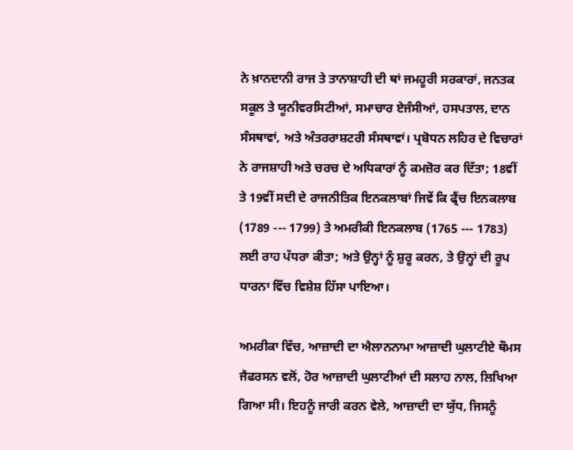ਨੇ ਖ਼ਾਨਦਾਨੀ ਰਾਜ ਤੇ ਤਾਨਾਸ਼ਾਹੀ ਦੀ ਥਾਂ ਜਮਹੂਰੀ ਸਰਕਾਰਾਂ, ਜਨਤਕ ਸਕੂਲ ਤੇ ਯੂਨੀਵਰਸਿਟੀਆਂ, ਸਮਾਚਾਰ ਏਜੰਸੀਆਂ, ਹਸਪਤਾਲ, ਦਾਨ ਸੰਸਥਾਵਾਂ, ਅਤੇ ਅੰਤਰਰਾਸ਼ਟਰੀ ਸੰਸਥਾਵਾਂ। ਪ੍ਰਬੋਧਨ ਲਹਿਰ ਦੇ ਵਿਚਾਰਾਂ ਨੇ ਰਾਜਸ਼ਾਹੀ ਅਤੇ ਚਰਚ ਦੇ ਅਧਿਕਾਰਾਂ ਨੂੰ ਕਮਜ਼ੋਰ ਕਰ ਦਿੱਤਾ; 18ਵੀਂ ਤੇ 19ਵੀਂ ਸਦੀ ਦੇ ਰਾਜਨੀਤਿਕ ਇਨਕਲਾਬਾਂ ਜਿਵੇਂ ਕਿ ਫ੍ਰੈਂਚ ਇਨਕਲਾਬ (1789 --- 1799) ਤੇ ਅਮਰੀਕੀ ਇਨਕਲਾਬ (1765 --- 1783) ਲਈ ਰਾਹ ਪੱਧਰਾ ਕੀਤਾ; ਅਤੇ ਉਨ੍ਹਾਂ ਨੂੰ ਸ਼ੁਰੂ ਕਰਨ, ਤੇ ਉਨ੍ਹਾਂ ਦੀ ਰੂਪ ਧਾਰਨਾ ਵਿੱਚ ਵਿਸ਼ੇਸ਼ ਹਿੱਸਾ ਪਾਇਆ।

ਅਮਰੀਕਾ ਵਿੱਚ, ਆਜ਼ਾਦੀ ਦਾ ਐਲਾਨਨਾਮਾ ਆਜ਼ਾਦੀ ਘੁਲਾਟੀਏ ਥੌਮਸ ਜੈਫਰਸਨ ਵਲੋਂ, ਹੋਰ ਆਜ਼ਾਦੀ ਘੁਲਾਟੀਆਂ ਦੀ ਸਲਾਹ ਨਾਲ, ਲਿਖਿਆ ਗਿਆ ਸੀ। ਇਹਨੂੰ ਜਾਰੀ ਕਰਨ ਵੇਲੇ, ਆਜ਼ਾਦੀ ਦਾ ਯੁੱਧ, ਜਿਸਨੂੰ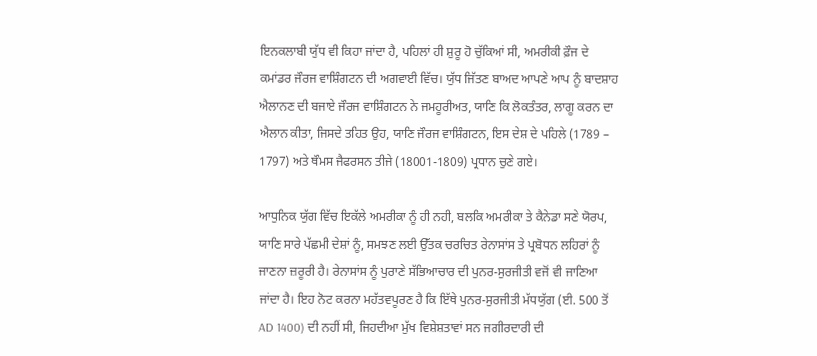ਇਨਕਲਾਬੀ ਯੁੱਧ ਵੀ ਕਿਹਾ ਜਾਂਦਾ ਹੈ, ਪਹਿਲਾਂ ਹੀ ਸ਼ੁਰੂ ਹੋ ਚੁੱਕਿਆਂ ਸੀ, ਅਮਰੀਕੀ ਫ਼ੌਜ ਦੇ ਕਮਾਂਡਰ ਜੌਰਜ ਵਾਸ਼ਿੰਗਟਨ ਦੀ ਅਗਵਾਈ ਵਿੱਚ। ਯੁੱਧ ਜਿੱਤਣ ਬਾਅਦ ਆਪਣੇ ਆਪ ਨੂੰ ਬਾਦਸ਼ਾਹ ਐਲਾਨਣ ਦੀ ਬਜਾਏ ਜੌਰਜ ਵਾਸ਼ਿੰਗਟਨ ਨੇ ਜਮਹੂਰੀਅਤ, ਯਾਣਿ ਕਿ ਲੋਕਤੰਤਰ, ਲਾਗੂ ਕਰਨ ਦਾ ਐਲਾਨ ਕੀਤਾ, ਜਿਸਦੇ ਤਹਿਤ ਉਹ, ਯਾਣਿ ਜੌਰਜ ਵਾਸ਼ਿੰਗਟਨ, ਇਸ ਦੇਸ਼ ਦੇ ਪਹਿਲੇ (1789 – 1797) ਅਤੇ ਥੌਮਸ ਜੈਫਰਸਨ ਤੀਜੇ (18001-1809) ਪ੍ਰਧਾਨ ਚੁਣੇ ਗਏ।

ਆਧੁਨਿਕ ਯੁੱਗ ਵਿੱਚ ਇਕੱਲੇ ਅਮਰੀਕਾ ਨੂੰ ਹੀ ਨਹੀ, ਬਲਕਿ ਅਮਰੀਕਾ ਤੇ ਕੈਨੇਡਾ ਸਣੇ ਯੋਰਪ, ਯਾਣਿ ਸਾਰੇ ਪੱਛਮੀ ਦੇਸ਼ਾਂ ਨੂੰ, ਸਮਝਣ ਲਈ ਉੱਤਕ ਚਰਚਿਤ ਰੇਨਾਸਾਂਸ ਤੇ ਪ੍ਰਬੋਧਨ ਲਹਿਰਾਂ ਨੂੰ ਜਾਣਨਾ ਜ਼ਰੂਰੀ ਹੈ। ਰੇਨਾਸਾਂਸ ਨੂੰ ਪੁਰਾਣੇ ਸੱਭਿਆਚਾਰ ਦੀ ਪੁਨਰ-ਸੁਰਜੀਤੀ ਵਜੋਂ ਵੀ ਜਾਣਿਆ ਜਾਂਦਾ ਹੈ। ਇਹ ਨੋਟ ਕਰਨਾ ਮਹੱਤਵਪੂਰਣ ਹੈ ਕਿ ਇੱਥੇ ਪੁਨਰ-ਸੁਰਜੀਤੀ ਮੱਧਯੁੱਗ (ਈ. 500 ਤੋਂ AD 1400) ਦੀ ਨਹੀਂ ਸੀ, ਜਿਹਦੀਆ ਮੁੱਖ ਵਿਸ਼ੇਸ਼ਤਾਵਾਂ ਸਨ ਜਗੀਰਦਾਰੀ ਦੀ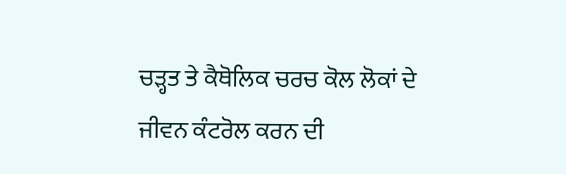ਚੜ੍ਹਤ ਤੇ ਕੈਥੋਲਿਕ ਚਰਚ ਕੋਲ ਲੋਕਾਂ ਦੇ ਜੀਵਨ ਕੰਟਰੋਲ ਕਰਨ ਦੀ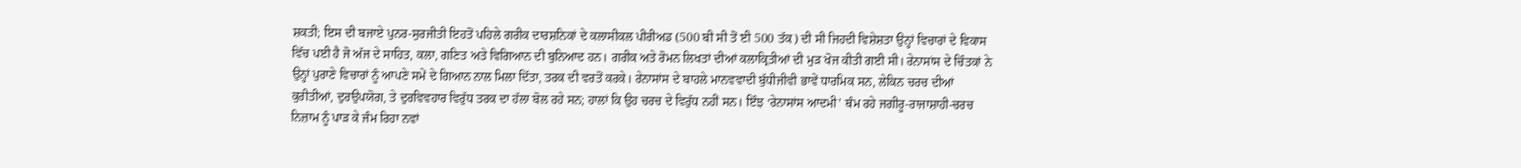ਸ਼ਕਤੀ; ਇਸ ਦੀ ਬਜਾਏ ਪੁਨਰ-ਸੁਰਜੀਤੀ ਇਹਤੋਂ ਪਹਿਲੇ ਗਰੀਕ ਦਾਰਸ਼ਨਿਕਾਂ ਦੇ ਕਲਾਸੀਕਲ ਪੀਰੀਅਡ (500 ਬੀ ਸੀ ਤੋਂ ਈ 500 ਤੱਕ) ਦੀ ਸੀ ਜਿਹਦੀ ਵਿਸ਼ੇਸ਼ਤਾ ਉਨ੍ਹਾਂ ਵਿਚਾਰਾਂ ਦੇ ਵਿਕਾਸ ਵਿੱਚ ਪਈ ਹੈ ਜੋ ਅੱਜ ਦੇ ਸਾਹਿਤ, ਕਲਾ, ਗਣਿਤ ਅਤੇ ਵਿਗਿਆਨ ਦੀ ਬੁਨਿਆਦ ਹਨ। ਗਰੀਕ ਅਤੇ ਰੋਮਨ ਲਿਖਤਾਂ ਦੀਆਂ ਕਲਾਕ੍ਰਿਤੀਆਂ ਦੀ ਮੁੜ ਖੋਜ ਕੀਤੀ ਗਈ ਸੀ। ਰੇਨਾਸਾਂਸ ਦੇ ਚਿੰਤਕਾਂ ਨੇ ਉਨ੍ਹਾਂ ਪੁਰਾਣੇ ਵਿਚਾਰਾਂ ਨੂੰ ਆਪਣੇ ਸਮੇਂ ਦੇ ਗਿਆਨ ਨਾਲ ਮਿਲਾ ਦਿੱਤਾ, ਤਰਕ ਦੀ ਵਰਤੋਂ ਕਰਕੇ। ਰੇਨਾਸਾਂਸ ਦੇ ਬਾਹਲੇ ਮਾਨਵਵਾਦੀ ਬੁੱਧੀਜੀਵੀ ਭਾਵੇਂ ਧਾਰਮਿਕ ਸਨ, ਲੇਕਿਨ ਚਰਚ ਦੀਆਂ ਕੁਰੀਤੀਆਂ, ਦੁਰਉਪਯੋਗ, ਤੇ ਦੁਰਵਿਵਹਾਰ ਵਿਰੁੱਧ ਤਰਕ ਦਾ ਹੱਲਾ ਬੋਲ ਰਹੇ ਸਨ; ਹਾਲਾਂ ਕਿ ਉਹ ਚਰਚ ਦੇ ਵਿਰੁੱਧ ਨਹੀਂ ਸਨ। ਇੰਝ ‘ਰੇਨਾਸਾਂਸ ਆਦਮੀ’ ਥੰਮ ਰਹੇ ਜਗੀਰੂ-ਰਾਜਾਸ਼ਾਹੀ-ਚਰਚ ਨਿਜ਼ਾਮ ਨੂੰ ਪਾੜ ਕੇ ਜੰਮ ਰਿਹਾ ਨਵਾਂ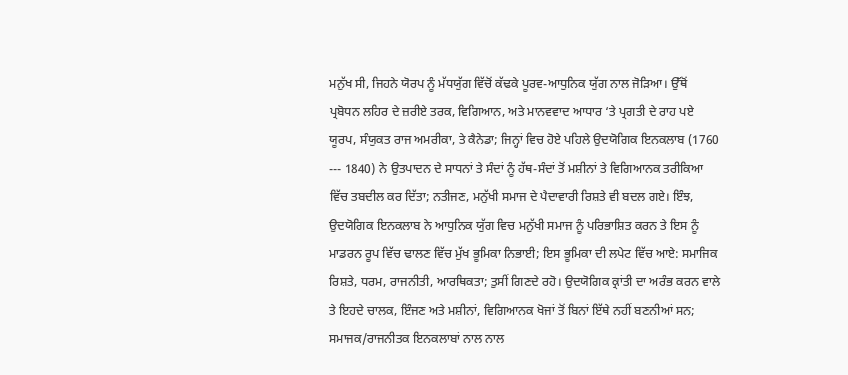ਮਨੁੱਖ ਸੀ, ਜਿਹਨੇ ਯੋਰਪ ਨੂੰ ਮੱਧਯੁੱਗ ਵਿੱਚੋਂ ਕੱਢਕੇ ਪੂਰਵ-ਆਧੁਨਿਕ ਯੁੱਗ ਨਾਲ ਜੋੜਿਆ। ਉੱਥੋਂ ਪ੍ਰਬੋਧਨ ਲਹਿਰ ਦੇ ਜ਼ਰੀਏ ਤਰਕ, ਵਿਗਿਆਨ, ਅਤੇ ਮਾਨਵਵਾਦ ਆਧਾਰ ‘ਤੇ ਪ੍ਰਗਤੀ ਦੇ ਰਾਹ ਪਏ ਯੂਰਪ, ਸੰਯੁਕਤ ਰਾਜ ਅਮਰੀਕਾ, ਤੇ ਕੈਨੇਡਾ; ਜਿਨ੍ਹਾਂ ਵਿਚ ਹੋਏ ਪਹਿਲੇ ਉਦਯੋਗਿਕ ਇਨਕਲਾਬ (1760 --- 1840) ਨੇ ਉਤਪਾਦਨ ਦੇ ਸਾਧਨਾਂ ਤੇ ਸੰਦਾਂ ਨੂੰ ਹੱਥ-ਸੰਦਾਂ ਤੋਂ ਮਸ਼ੀਨਾਂ ਤੇ ਵਿਗਿਆਨਕ ਤਰੀਕਿਆ ਵਿੱਚ ਤਬਦੀਲ ਕਰ ਦਿੱਤਾ; ਨਤੀਜਣ, ਮਨੁੱਖੀ ਸਮਾਜ ਦੇ ਪੈਦਾਵਾਰੀ ਰਿਸ਼ਤੇ ਵੀ ਬਦਲ ਗਏ। ਇੰਝ, ਉਦਯੋਗਿਕ ਇਨਕਲਾਬ ਨੇ ਆਧੁਨਿਕ ਯੁੱਗ ਵਿਚ ਮਨੁੱਖੀ ਸਮਾਜ ਨੂੰ ਪਰਿਭਾਸ਼ਿਤ ਕਰਨ ਤੇ ਇਸ ਨੂੰ ਮਾਡਰਨ ਰੂਪ ਵਿੱਚ ਢਾਲਣ ਵਿੱਚ ਮੁੱਖ ਭੂਮਿਕਾ ਨਿਭਾਈ; ਇਸ ਭੂਮਿਕਾ ਦੀ ਲਪੇਟ ਵਿੱਚ ਆਏ: ਸਮਾਜਿਕ ਰਿਸ਼ਤੇ, ਧਰਮ, ਰਾਜਨੀਤੀ, ਆਰਥਿਕਤਾ; ਤੁਸੀਂ ਗਿਣਦੇ ਰਹੋ। ਉਦਯੋਗਿਕ ਕ੍ਰਾਂਤੀ ਦਾ ਅਰੰਭ ਕਰਨ ਵਾਲੇ ਤੇ ਇਹਦੇ ਚਾਲਕ, ਇੰਜਣ ਅਤੇ ਮਸ਼ੀਨਾਂ, ਵਿਗਿਆਨਕ ਖੋਜਾਂ ਤੋਂ ਬਿਨਾਂ ਇੱਥੇ ਨਹੀਂ ਬਣਨੀਆਂ ਸਨ; ਸਮਾਜਕ/ਰਾਜਨੀਤਕ ਇਨਕਲਾਬਾਂ ਨਾਲ ਨਾਲ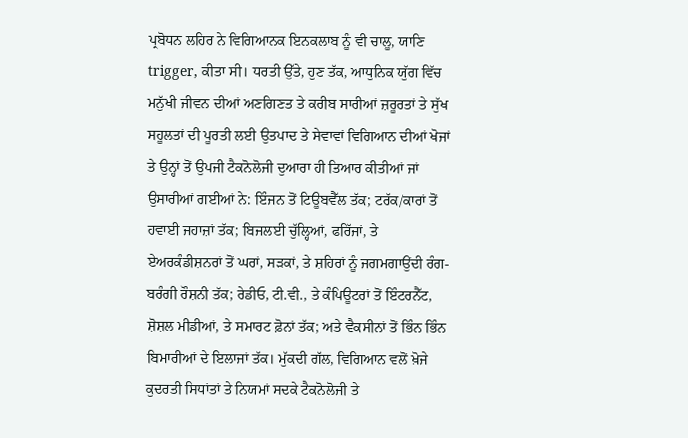ਪ੍ਰਬੋਧਨ ਲਹਿਰ ਨੇ ਵਿਗਿਆਨਕ ਇਨਕਲਾਬ ਨੂੰ ਵੀ ਚਾਲੂ, ਯਾਣਿ trigger, ਕੀਤਾ ਸੀ। ਧਰਤੀ ਉੱਤੇ, ਹੁਣ ਤੱਕ, ਆਧੁਨਿਕ ਯੁੱਗ ਵਿੱਚ ਮਨੁੱਖੀ ਜੀਵਨ ਦੀਆਂ ਅਣਗਿਣਤ ਤੇ ਕਰੀਬ ਸਾਰੀਆਂ ਜ਼ਰੂਰਤਾਂ ਤੇ ਸੁੱਖ ਸਹੂਲਤਾਂ ਦੀ ਪੂਰਤੀ ਲਈ ਉਤਪਾਦ ਤੇ ਸੇਵਾਵਾਂ ਵਿਗਿਆਨ ਦੀਆਂ ਖੋਜਾਂ ਤੇ ਉਨ੍ਹਾਂ ਤੋਂ ਉਪਜੀ ਟੈਕਨੋਲੋਜੀ ਦੁਆਰਾ ਹੀ ਤਿਆਰ ਕੀਤੀਆਂ ਜਾਂ ਉਸਾਰੀਆਂ ਗਈਆਂ ਨੇ: ਇੰਜਨ ਤੋਂ ਟਿਊਬਵੈੱਲ ਤੱਕ; ਟਰੱਕ/ਕਾਰਾਂ ਤੋਂ ਹਵਾਈ ਜਹਾਜ਼ਾਂ ਤੱਕ; ਬਿਜਲਈ ਚੁੱਲ੍ਹਿਆਂ, ਫਰਿੱਜਾਂ, ਤੇ ਏਅਰਕੰਡੀਸ਼ਨਰਾਂ ਤੋਂ ਘਰਾਂ, ਸੜਕਾਂ, ਤੇ ਸ਼ਹਿਰਾਂ ਨੂੰ ਜਗਮਗਾਉਂਦੀ ਰੰਗ-ਬਰੰਗੀ ਰੌਸ਼ਨੀ ਤੱਕ; ਰੇਡੀਓ, ਟੀ.ਵੀ., ਤੇ ਕੰਪਿਊਟਰਾਂ ਤੋਂ ਇੰਟਰਨੈੱਟ, ਸ਼ੋਸ਼ਲ ਮੀਡੀਆਂ, ਤੇ ਸਮਾਰਟ ਫ਼ੋਨਾਂ ਤੱਕ; ਅਤੇ ਵੈਕਸੀਨਾਂ ਤੋਂ ਭਿੰਨ ਭਿੰਨ ਬਿਮਾਰੀਆਂ ਦੇ ਇਲਾਜਾਂ ਤੱਕ। ਮੁੱਕਦੀ ਗੱਲ, ਵਿਗਿਆਨ ਵਲੋਂ ਖ਼ੋਜੇ ਕੁਦਰਤੀ ਸਿਧਾਂਤਾਂ ਤੇ ਨਿਯਮਾਂ ਸਦਕੇ ਟੈਕਨੋਲੋਜੀ ਤੇ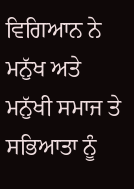ਵਿਗਿਆਨ ਨੇ ਮਨੁੱਖ ਅਤੇ ਮਨੁੱਖੀ ਸਮਾਜ ਤੇ ਸਭਿਆਤਾ ਨੂੰ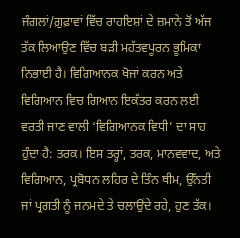ਜੰਗਲਾਂ/ਗ਼ੁਫ਼ਾਵਾਂ ਵਿੱਚ ਰਾਹਇਸ਼ਾਂ ਦੇ ਜ਼ਮਾਨੇ ਤੋਂ ਅੱਜ ਤੱਕ ਲਿਆਉਣ ਵਿੱਚ ਬੜੀ ਮਹੱਤਵਪੂਰਨ ਭੂਮਿਕਾ ਨਿਭਾਈ ਹੈ। ਵਿਗਿਆਨਕ ਖੋਜਾਂ ਕਰਨ ਅਤੇ ਵਿਗਿਆਨ ਵਿਚ ਗਿਆਨ ਇਕੱਤਰ ਕਰਨ ਲਈ ਵਰਤੀ ਜਾਣ ਵਾਲੀ ‘ਵਿਗਿਆਨਕ ਵਿਧੀ’ ਦਾ ਸਾਹ ਹੁੰਦਾ ਹੈ: ਤਰਕ। ਇਸ ਤਰ੍ਹਾਂ, ਤਰਕ, ਮਾਨਵਵਾਦ, ਅਤੇ ਵਿਗਿਆਨ, ਪ੍ਰਬੋਧਨ ਲਹਿਰ ਦੇ ਤਿੰਨ ਥੀਮ, ਉੱਨਤੀ ਜਾਂ ਪ੍ਰਗਤੀ ਨੂੰ ਜਨਮਦੇ ਤੇ ਚਲਾਉਂਦੇ ਰਹੇ, ਹੁਣ ਤੱਕ।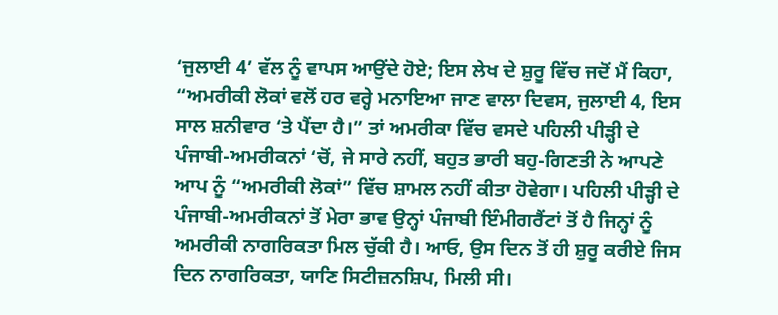‘ਜੁਲਾਈ 4’ ਵੱਲ ਨੂੰ ਵਾਪਸ ਆਉਂਦੇ ਹੋਏ; ਇਸ ਲੇਖ ਦੇ ਸ਼ੁਰੂ ਵਿੱਚ ਜਦੋਂ ਮੈਂ ਕਿਹਾ, “ਅਮਰੀਕੀ ਲੋਕਾਂ ਵਲੋਂ ਹਰ ਵਰ੍ਹੇ ਮਨਾਇਆ ਜਾਣ ਵਾਲਾ ਦਿਵਸ, ਜੁਲਾਈ 4, ਇਸ ਸਾਲ ਸ਼ਨੀਵਾਰ ‘ਤੇ ਪੈਂਦਾ ਹੈ।” ਤਾਂ ਅਮਰੀਕਾ ਵਿੱਚ ਵਸਦੇ ਪਹਿਲੀ ਪੀੜ੍ਹੀ ਦੇ ਪੰਜਾਬੀ-ਅਮਰੀਕਨਾਂ ‘ਚੋਂ, ਜੇ ਸਾਰੇ ਨਹੀਂ, ਬਹੁਤ ਭਾਰੀ ਬਹੁ-ਗਿਣਤੀ ਨੇ ਆਪਣੇ ਆਪ ਨੂੰ “ਅਮਰੀਕੀ ਲੋਕਾਂ” ਵਿੱਚ ਸ਼ਾਮਲ ਨਹੀਂ ਕੀਤਾ ਹੋਵੇਗਾ। ਪਹਿਲੀ ਪੀੜ੍ਹੀ ਦੇ ਪੰਜਾਬੀ-ਅਮਰੀਕਨਾਂ ਤੋਂ ਮੇਰਾ ਭਾਵ ਉਨ੍ਹਾਂ ਪੰਜਾਬੀ ਇੰਮੀਗਰੈਂਟਾਂ ਤੋਂ ਹੈ ਜਿਨ੍ਹਾਂ ਨੂੰ ਅਮਰੀਕੀ ਨਾਗਰਿਕਤਾ ਮਿਲ ਚੁੱਕੀ ਹੈ। ਆਓ, ਉਸ ਦਿਨ ਤੋਂ ਹੀ ਸ਼ੁਰੂ ਕਰੀਏ ਜਿਸ ਦਿਨ ਨਾਗਰਿਕਤਾ, ਯਾਣਿ ਸਿਟੀਜ਼ਨਸ਼ਿਪ, ਮਿਲੀ ਸੀ।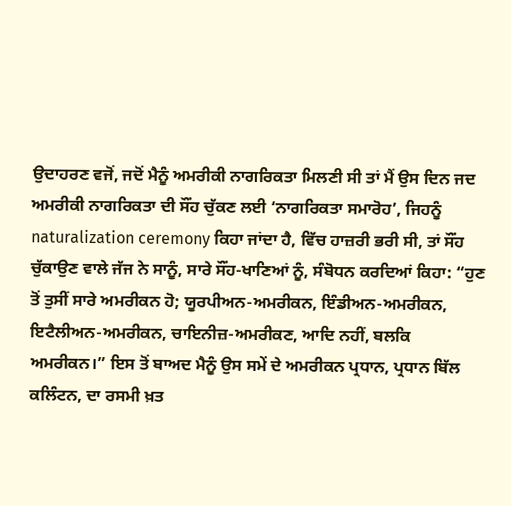ਉਦਾਹਰਣ ਵਜੋਂ, ਜਦੋਂ ਮੈਨੂੰ ਅਮਰੀਕੀ ਨਾਗਰਿਕਤਾ ਮਿਲਣੀ ਸੀ ਤਾਂ ਮੈਂ ਉਸ ਦਿਨ ਜਦ ਅਮਰੀਕੀ ਨਾਗਰਿਕਤਾ ਦੀ ਸੌਂਹ ਚੁੱਕਣ ਲਈ ‘ਨਾਗਰਿਕਤਾ ਸਮਾਰੋਹ’, ਜਿਹਨੂੰ naturalization ceremony ਕਿਹਾ ਜਾਂਦਾ ਹੈ, ਵਿੱਚ ਹਾਜ਼ਰੀ ਭਰੀ ਸੀ, ਤਾਂ ਸੌਂਹ ਚੁੱਕਾਉਣ ਵਾਲੇ ਜੱਜ ਨੇ ਸਾਨੂੰ, ਸਾਰੇ ਸੌਂਹ-ਖਾਣਿਆਂ ਨੂੰ, ਸੰਬੋਧਨ ਕਰਦਿਆਂ ਕਿਹਾ: “ਹੁਣ ਤੋਂ ਤੁਸੀਂ ਸਾਰੇ ਅਮਰੀਕਨ ਹੋ; ਯੂਰਪੀਅਨ-ਅਮਰੀਕਨ, ਇੰਡੀਅਨ-ਅਮਰੀਕਨ, ਇਟੈਲੀਅਨ-ਅਮਰੀਕਨ, ਚਾਇਨੀਜ਼-ਅਮਰੀਕਣ, ਆਦਿ ਨਹੀਂ, ਬਲਕਿ ਅਮਰੀਕਨ।” ਇਸ ਤੋਂ ਬਾਅਦ ਮੈਨੂੰ ਉਸ ਸਮੇਂ ਦੇ ਅਮਰੀਕਨ ਪ੍ਰਧਾਨ, ਪ੍ਰਧਾਨ ਬਿੱਲ ਕਲਿੰਟਨ, ਦਾ ਰਸਮੀ ਖ਼ਤ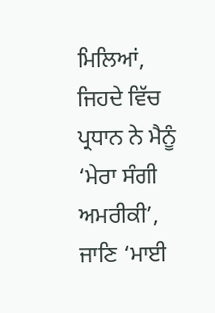ਮਿਲਿਆਂ, ਜਿਹਦੇ ਵਿੱਚ ਪ੍ਰਧਾਨ ਨੇ ਮੈਨੂੰ ‘ਮੇਰਾ ਸੰਗੀ ਅਮਰੀਕੀ’, ਜਾਣਿ ‘ਮਾਈ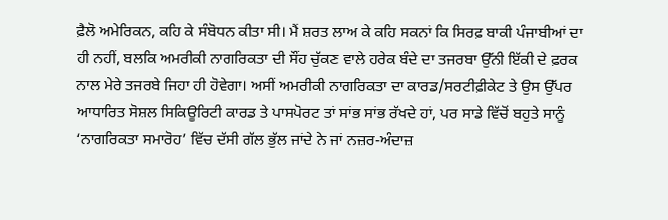ਫ਼ੈਲੋ ਅਮੇਰਿਕਨ, ਕਹਿ ਕੇ ਸੰਬੋਧਨ ਕੀਤਾ ਸੀ। ਮੈਂ ਸ਼ਰਤ ਲਾਅ ਕੇ ਕਹਿ ਸਕਨਾਂ ਕਿ ਸਿਰਫ਼ ਬਾਕੀ ਪੰਜਾਬੀਆਂ ਦਾ ਹੀ ਨਹੀਂ, ਬਲਕਿ ਅਮਰੀਕੀ ਨਾਗਰਿਕਤਾ ਦੀ ਸੌਂਹ ਚੁੱਕਣ ਵਾਲੇ ਹਰੇਕ ਬੰਦੇ ਦਾ ਤਜਰਬਾ ਉੱਨੀ ਇੱਕੀ ਦੇ ਫ਼ਰਕ ਨਾਲ ਮੇਰੇ ਤਜਰਬੇ ਜਿਹਾ ਹੀ ਹੋਵੇਗਾ। ਅਸੀਂ ਅਮਰੀਕੀ ਨਾਗਰਿਕਤਾ ਦਾ ਕਾਰਡ/ਸਰਟੀਫ਼ੀਕੇਟ ਤੇ ਉਸ ਉੱਪਰ ਆਧਾਰਿਤ ਸੋਸ਼ਲ ਸਿਕਿਊਰਿਟੀ ਕਾਰਡ ਤੇ ਪਾਸਪੋਰਟ ਤਾਂ ਸਾਂਭ ਸਾਂਭ ਰੱਖਦੇ ਹਾਂ, ਪਰ ਸਾਡੇ ਵਿੱਚੋਂ ਬਹੁਤੇ ਸਾਨੂੰ ‘ਨਾਗਰਿਕਤਾ ਸਮਾਰੋਹ’ ਵਿੱਚ ਦੱਸੀ ਗੱਲ ਭੁੱਲ ਜਾਂਦੇ ਨੇ ਜਾਂ ਨਜ਼ਰ-ਅੰਦਾਜ਼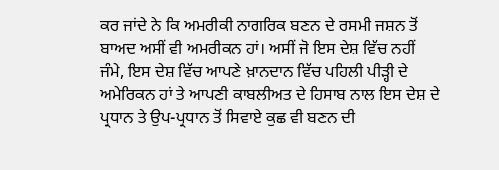ਕਰ ਜਾਂਦੇ ਨੇ ਕਿ ਅਮਰੀਕੀ ਨਾਗਰਿਕ ਬਣਨ ਦੇ ਰਸਮੀ ਜਸ਼ਨ ਤੋਂ ਬਾਅਦ ਅਸੀਂ ਵੀ ਅਮਰੀਕਨ ਹਾਂ। ਅਸੀਂ ਜੋ ਇਸ ਦੇਸ਼ ਵਿੱਚ ਨਹੀਂ ਜੰਮੇ, ਇਸ ਦੇਸ਼ ਵਿੱਚ ਆਪਣੇ ਖ਼ਾਨਦਾਨ ਵਿੱਚ ਪਹਿਲੀ ਪੀੜ੍ਹੀ ਦੇ ਅਮੇਰਿਕਨ ਹਾਂ ਤੇ ਆਪਣੀ ਕਾਬਲੀਅਤ ਦੇ ਹਿਸਾਬ ਨਾਲ ਇਸ ਦੇਸ਼ ਦੇ ਪ੍ਰਧਾਨ ਤੇ ਉਪ-ਪ੍ਰਧਾਨ ਤੋਂ ਸਿਵਾਏ ਕੁਛ ਵੀ ਬਣਨ ਦੀ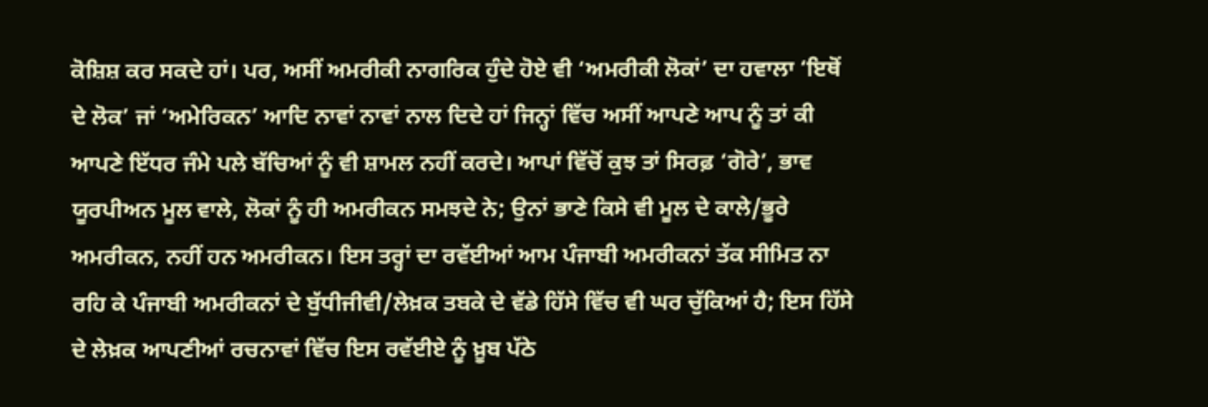ਕੋਸ਼ਿਸ਼ ਕਰ ਸਕਦੇ ਹਾਂ। ਪਰ, ਅਸੀਂ ਅਮਰੀਕੀ ਨਾਗਰਿਕ ਹੁੰਦੇ ਹੋਏ ਵੀ ‘ਅਮਰੀਕੀ ਲੋਕਾਂ’ ਦਾ ਹਵਾਲਾ ‘ਇਥੋਂ ਦੇ ਲੋਕ’ ਜਾਂ ‘ਅਮੇਰਿਕਨ’ ਆਦਿ ਨਾਵਾਂ ਨਾਵਾਂ ਨਾਲ ਦਿਦੇ ਹਾਂ ਜਿਨ੍ਹਾਂ ਵਿੱਚ ਅਸੀਂ ਆਪਣੇ ਆਪ ਨੂੰ ਤਾਂ ਕੀ ਆਪਣੇ ਇੱਧਰ ਜੰਮੇ ਪਲੇ ਬੱਚਿਆਂ ਨੂੰ ਵੀ ਸ਼ਾਮਲ ਨਹੀਂ ਕਰਦੇ। ਆਪਾਂ ਵਿੱਚੋਂ ਕੁਝ ਤਾਂ ਸਿਰਫ਼ ‘ਗੋਰੇ’, ਭਾਵ ਯੂਰਪੀਅਨ ਮੂਲ ਵਾਲੇ, ਲੋਕਾਂ ਨੂੰ ਹੀ ਅਮਰੀਕਨ ਸਮਝਦੇ ਨੇ; ਉਨਾਂ ਭਾਣੇ ਕਿਸੇ ਵੀ ਮੂਲ ਦੇ ਕਾਲੇ/ਭੂਰੇ ਅਮਰੀਕਨ, ਨਹੀਂ ਹਨ ਅਮਰੀਕਨ। ਇਸ ਤਰ੍ਹਾਂ ਦਾ ਰਵੱਈਆਂ ਆਮ ਪੰਜਾਬੀ ਅਮਰੀਕਨਾਂ ਤੱਕ ਸੀਮਿਤ ਨਾ ਰਹਿ ਕੇ ਪੰਜਾਬੀ ਅਮਰੀਕਨਾਂ ਦੇ ਬੁੱਧੀਜੀਵੀ/ਲੇਖ਼ਕ ਤਬਕੇ ਦੇ ਵੱਡੇ ਹਿੱਸੇ ਵਿੱਚ ਵੀ ਘਰ ਚੁੱਕਿਆਂ ਹੈ; ਇਸ ਹਿੱਸੇ ਦੇ ਲੇਖ਼ਕ ਆਪਣੀਆਂ ਰਚਨਾਵਾਂ ਵਿੱਚ ਇਸ ਰਵੱਈਏ ਨੂੰ ਖ਼ੂਬ ਪੱਠੇ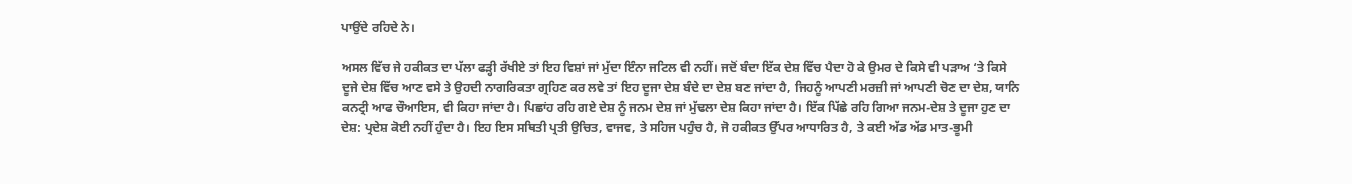ਪਾਉਂਦੇ ਰਹਿਦੇ ਨੇ।

ਅਸਲ ਵਿੱਚ ਜੇ ਹਕੀਕਤ ਦਾ ਪੱਲਾ ਫੜ੍ਹੀ ਰੱਖੀਏ ਤਾਂ ਇਹ ਵਿਸ਼ਾਂ ਜਾਂ ਮੁੱਦਾ ਇੰਨਾ ਜਟਿਲ ਵੀ ਨਹੀਂ। ਜਦੋਂ ਬੰਦਾ ਇੱਕ ਦੇਸ਼ ਵਿੱਚ ਪੈਦਾ ਹੋ ਕੇ ਉਮਰ ਦੇ ਕਿਸੇ ਵੀ ਪੜਾਅ ‘ਤੇ ਕਿਸੇ ਦੂਜੇ ਦੇਸ਼ ਵਿੱਚ ਆਣ ਵਸੇ ਤੇ ਉਹਦੀ ਨਾਗਰਿਕਤਾ ਗ੍ਰਹਿਣ ਕਰ ਲਵੇ ਤਾਂ ਇਹ ਦੂਜਾ ਦੇਸ਼ ਬੰਦੇ ਦਾ ਦੇਸ਼ ਬਣ ਜਾਂਦਾ ਹੈ, ਜਿਹਨੂੰ ਆਪਣੀ ਮਰਜ਼ੀ ਜਾਂ ਆਪਣੀ ਚੋਣ ਦਾ ਦੇਸ਼, ਯਾਨਿ ਕਨਟ੍ਰੀ ਆਫ ਚੌਆਇਸ, ਵੀ ਕਿਹਾ ਜਾਂਦਾ ਹੈ। ਪਿਛਾਂਹ ਰਹਿ ਗਏ ਦੇਸ਼ ਨੂੰ ਜਨਮ ਦੇਸ਼ ਜਾਂ ਮੁੱਢਲਾ ਦੇਸ਼ ਕਿਹਾ ਜਾਂਦਾ ਹੈ। ਇੱਕ ਪਿੱਛੇ ਰਹਿ ਗਿਆ ਜਨਮ-ਦੇਸ਼ ਤੇ ਦੂਜਾ ਹੁਣ ਦਾ ਦੇਸ਼: ਪ੍ਰਦੇਸ਼ ਕੋਈ ਨਹੀਂ ਹੁੰਦਾ ਹੈ। ਇਹ ਇਸ ਸਥਿਤੀ ਪ੍ਰਤੀ ਉਚਿਤ, ਵਾਜਵ, ਤੇ ਸਹਿਜ ਪਹੁੰਚ ਹੈ, ਜੋ ਹਕੀਕਤ ਉੱਪਰ ਆਧਾਰਿਤ ਹੈ, ਤੇ ਕਈ ਅੱਡ ਅੱਡ ਮਾਤ-ਭੂਮੀ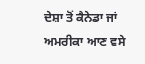ਦੇਸ਼ਾ ਤੋਂ ਕੈਨੇਡਾ ਜਾਂ ਅਮਰੀਕਾ ਆਣ ਵਸੇ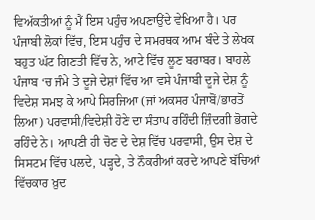ਵਿਅੱਕਤੀਆਂ ਨੂੰ ਮੈਂ ਇਸ ਪਹੁੰਚ ਅਪਣਾਉਂਦੇ ਵੇਖਿਆ ਹੈ। ਪਰ ਪੰਜਾਬੀ ਲੋਕਾਂ ਵਿੱਚ, ਇਸ ਪਹੁੰਚ ਦੇ ਸਮਰਥਕ ਆਮ ਬੰਦੇ ਤੇ ਲੇਖਕ ਬਹੁਤ ਘੱਟ ਗਿਣਤੀ ਵਿੱਚ ਨੇ, ਆਟੇ ਵਿੱਚ ਲੂਣ ਬਰਾਬਰ। ਬਾਹਲੇ ਪੰਜਾਬ ‘ਚ ਜੰਮੇ ਤੇ ਦੂਜੇ ਦੇਸ਼ਾਂ ਵਿੱਚ ਆ ਵਸੇ ਪੰਜਾਬੀ ਦੂਜੇ ਦੇਸ਼ ਨੂੰ ਵਿਦੇਸ਼ ਸਮਝ ਕੇ ਆਪੇ ਸਿਰਜਿਆ (ਜਾਂ ਅਕਸਰ ਪੰਜਾਬੋਂ/ਭਾਰਤੋਂ ਲਿਆ) ਪਰਵਾਸੀ/ਵਿਦੇਸ਼ੀ ਹੋਣੇ ਦਾ ਸੰਤਾਪ ਰਹਿੰਦੀ ਜ਼ਿੰਦਗੀ ਭੋਗਦੇ ਰਹਿੰਦੇ ਨੇ। ਆਪਣੀ ਹੀ ਚੋਣ ਦੇ ਦੇਸ਼ ਵਿੱਚ ਪਰਵਾਸੀ, ਉਸ ਦੇਸ਼ ਦੇ ਸਿਸਟਮ ਵਿੱਚ ਪਲਦੇ, ਪੜ੍ਹਦੇ, ਤੇ ਨੌਕਰੀਆਂ ਕਰਦੇ ਆਪਣੇ ਬੱਚਿਆਂ ਵਿੱਚਕਾਰ ਖ਼ੁਦ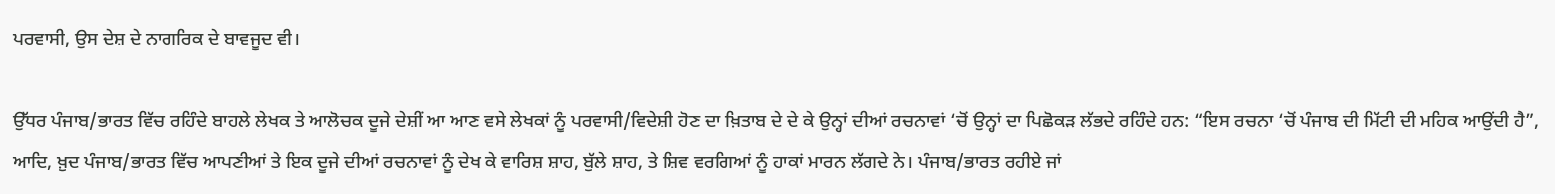ਪਰਵਾਸੀ, ਉਸ ਦੇਸ਼ ਦੇ ਨਾਗਰਿਕ ਦੇ ਬਾਵਜੂਦ ਵੀ।

ਉੱਧਰ ਪੰਜਾਬ/ਭਾਰਤ ਵਿੱਚ ਰਹਿੰਦੇ ਬਾਹਲੇ ਲੇਖਕ ਤੇ ਆਲੋਚਕ ਦੂਜੇ ਦੇਸ਼ੀਂ ਆ ਆਣ ਵਸੇ ਲੇਖਕਾਂ ਨੂੰ ਪਰਵਾਸੀ/ਵਿਦੇਸ਼ੀ ਹੋਣ ਦਾ ਖ਼ਿਤਾਬ ਦੇ ਦੇ ਕੇ ਉਨ੍ਹਾਂ ਦੀਆਂ ਰਚਨਾਵਾਂ ‘ਚੋਂ ਉਨ੍ਹਾਂ ਦਾ ਪਿਛੋਕੜ ਲੱਭਦੇ ਰਹਿੰਦੇ ਹਨ: “ਇਸ ਰਚਨਾ ‘ਚੋਂ ਪੰਜਾਬ ਦੀ ਮਿੱਟੀ ਦੀ ਮਹਿਕ ਆਉਂਦੀ ਹੈ”, ਆਦਿ, ਖ਼ੁਦ ਪੰਜਾਬ/ਭਾਰਤ ਵਿੱਚ ਆਪਣੀਆਂ ਤੇ ਇਕ ਦੂਜੇ ਦੀਆਂ ਰਚਨਾਵਾਂ ਨੂੰ ਦੇਖ ਕੇ ਵਾਰਿਸ਼ ਸ਼ਾਹ, ਬੁੱਲੇ ਸ਼ਾਹ, ਤੇ ਸ਼ਿਵ ਵਰਗਿਆਂ ਨੂੰ ਹਾਕਾਂ ਮਾਰਨ ਲੱਗਦੇ ਨੇ। ਪੰਜਾਬ/ਭਾਰਤ ਰਹੀਏ ਜਾਂ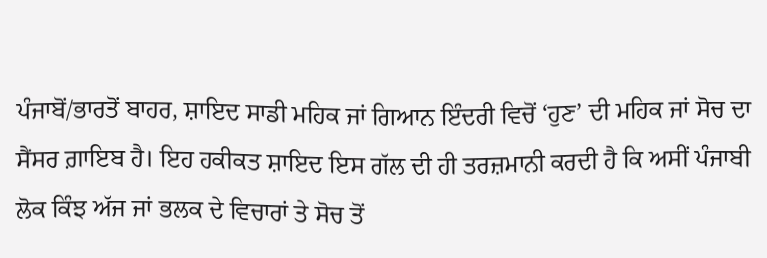ਪੰਜਾਬੋਂ/ਭਾਰਤੋਂ ਬਾਹਰ, ਸ਼ਾਇਦ ਸਾਡੀ ਮਹਿਕ ਜਾਂ ਗਿਆਨ ਇੰਦਰੀ ਵਿਚੋਂ ‘ਹੁਣ’ ਦੀ ਮਹਿਕ ਜਾਂ ਸੋਚ ਦਾ ਸੈਂਸਰ ਗ਼ਾਇਬ ਹੈ। ਇਹ ਹਕੀਕਤ ਸ਼ਾਇਦ ਇਸ ਗੱਲ ਦੀ ਹੀ ਤਰਜ਼ਮਾਨੀ ਕਰਦੀ ਹੈ ਕਿ ਅਸੀਂ ਪੰਜਾਬੀ ਲੋਕ ਕਿੰਝ ਅੱਜ ਜਾਂ ਭਲਕ ਦੇ ਵਿਚਾਰਾਂ ਤੇ ਸੋਚ ਤੋਂ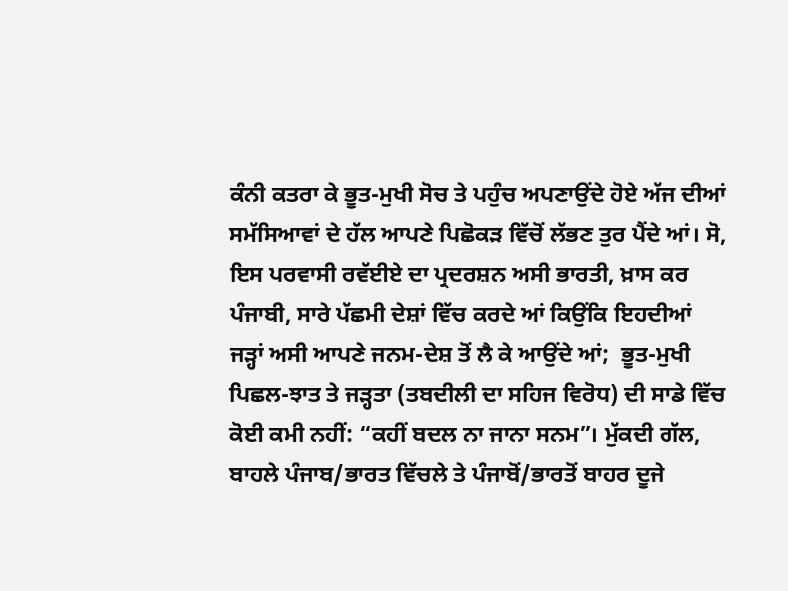ਕੰਨੀ ਕਤਰਾ ਕੇ ਭੂਤ-ਮੁਖੀ ਸੋਚ ਤੇ ਪਹੁੰਚ ਅਪਣਾਉਂਦੇ ਹੋਏ ਅੱਜ ਦੀਆਂ ਸਮੱਸਿਆਵਾਂ ਦੇ ਹੱਲ ਆਪਣੇ ਪਿਛੋਕੜ ਵਿੱਚੋਂ ਲੱਭਣ ਤੁਰ ਪੈਂਦੇ ਆਂ। ਸੋ, ਇਸ ਪਰਵਾਸੀ ਰਵੱਈਏ ਦਾ ਪ੍ਰਦਰਸ਼ਨ ਅਸੀ ਭਾਰਤੀ, ਖ਼ਾਸ ਕਰ ਪੰਜਾਬੀ, ਸਾਰੇ ਪੱਛਮੀ ਦੇਸ਼ਾਂ ਵਿੱਚ ਕਰਦੇ ਆਂ ਕਿਉਂਕਿ ਇਹਦੀਆਂ ਜੜ੍ਹਾਂ ਅਸੀ ਆਪਣੇ ਜਨਮ-ਦੇਸ਼ ਤੋਂ ਲੈ ਕੇ ਆਉਂਦੇ ਆਂ;  ਭੂਤ-ਮੁਖੀ ਪਿਛਲ-ਝਾਤ ਤੇ ਜੜ੍ਹਤਾ (ਤਬਦੀਲੀ ਦਾ ਸਹਿਜ ਵਿਰੋਧ) ਦੀ ਸਾਡੇ ਵਿੱਚ ਕੋਈ ਕਮੀ ਨਹੀਂ: “ਕਹੀਂ ਬਦਲ ਨਾ ਜਾਨਾ ਸਨਮ”। ਮੁੱਕਦੀ ਗੱਲ, ਬਾਹਲੇ ਪੰਜਾਬ/ਭਾਰਤ ਵਿੱਚਲੇ ਤੇ ਪੰਜਾਬੋਂ/ਭਾਰਤੋਂ ਬਾਹਰ ਦੂਜੇ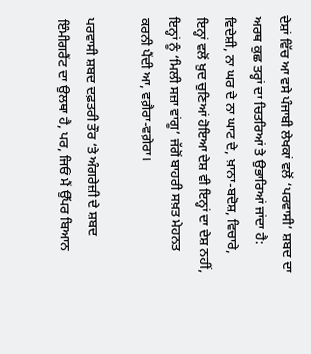ਦੇਸ਼ਾਂ ਵਿੱਚ ਆ ਵਸੇ ਪੰਜਾਬੀ ਲੇਖਕਾਂ ਵਲੋਂ ‘ਪਰਵਾਸੀ’ ਸ਼ਬਦ ਦਾ ਅਰਥ ਕੁਛ ਤਰ੍ਹਾਂ ਦਾ ਚਿਤਰਿਆਂ ਤੇ ਉਭਾਰਿਆਂ ਜਾਂਦਾ ਹੈ: ਵਿਦੇਸ਼ੀ, ਨਾ ਘਰ ਦੇ ਨਾ ਘਾਟ ਦੇ, ਖ਼ਾਨਾ-ਬਦੋਸ਼, ਵਿਚਾਰੇ, ਇਨ੍ਹਾਂ ਵਲੋਂ ਖ਼ੁਦ ਚੁਣਿਆਂ ਹੋਇਆ ਦੇਸ਼ ਵੀ ਇਨ੍ਹਾਂ ਦਾ ਦੇਸ਼ ਨਹੀਂ, ਇਨ੍ਹਾਂ ਨੂੰ ‘ਮਿਲੀ ਸਜ਼ਾ ਵਾਂਗੂ’ ਜੱਗੋਂ ਬਾਹਰੀ ਸਖ਼ਤ ਮੇਹਨਤ ਕਰਨੀ ਪੈਂਦੀ ਆ, ਵਗ਼ੈਰਾ-ਵਗ਼ੇਰਾ।

ਪਰਵਾਸੀ ਸ਼ਬਦ ਦਫ਼ਤਰੀ ਤੌਰ ‘ਤੇ ਅੰਗਰੇਜ਼ੀ ਦੇ ਸ਼ਬਦ ਇੰਮੀਗਰੈਂਟ ਦਾ ਉਲਥਾ ਹੈ, ਪਰ, ਜਿਓਂ ਮੈਂ ਉੱਪਰ ਬਿਆਨ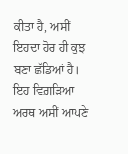ਕੀਤਾ ਹੈ, ਅਸੀਂ ਇਹਦਾ ਹੋਰ ਹੀ ਕੁਝ ਬਣਾ ਛੱਡਿਆਂ ਹੈ। ਇਹ ਵਿਗ਼ੜਿਆ ਅਰਥ ਅਸੀਂ ਆਪਣੇ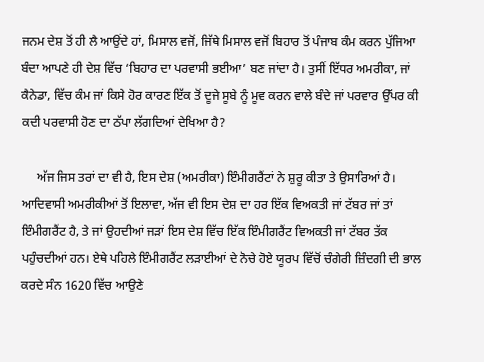ਜਨਮ ਦੇਸ਼ ਤੋਂ ਹੀ ਲੈ ਆਉਂਦੇ ਹਾਂ, ਮਿਸਾਲ ਵਜੋਂ, ਜਿੱਥੇ ਮਿਸਾਲ ਵਜੋਂ ਬਿਹਾਰ ਤੋਂ ਪੰਜਾਬ ਕੰਮ ਕਰਨ ਪੁੱਜਿਆ ਬੰਦਾ ਆਪਣੇ ਹੀ ਦੇਸ਼ ਵਿੱਚ ‘ਬਿਹਾਰ ਦਾ ਪਰਵਾਸੀ ਭਈਆ’ ਬਣ ਜਾਂਦਾ ਹੈ। ਤੁਸੀਂ ਇੱਧਰ ਅਮਰੀਕਾ, ਜਾਂ ਕੈਨੇਡਾ, ਵਿੱਚ ਕੰਮ ਜਾਂ ਕਿਸੇ ਹੋਰ ਕਾਰਣ ਇੱਕ ਤੋਂ ਦੂਜੇ ਸੂਬੇ ਨੂੰ ਮੂਵ ਕਰਨ ਵਾਲੇ ਬੰਦੇ ਜਾਂ ਪਰਵਾਰ ਉੱਪਰ ਕੀ ਕਦੀ ਪਰਵਾਸੀ ਹੋਣ ਦਾ ਠੱਪਾ ਲੱਗਦਿਆਂ ਦੇਖਿਆ ਹੈ?

     ਅੱਜ ਜਿਸ ਤਰਾਂ ਦਾ ਵੀ ਹੈ, ਇਸ ਦੇਸ਼ (ਅਮਰੀਕਾ) ਇੰਮੀਗਰੈਂਟਾਂ ਨੇ ਸ਼ੁਰੂ ਕੀਤਾ ਤੇ ਉਸਾਰਿਆਂ ਹੈ। ਆਦਿਵਾਸੀ ਅਮਰੀਕੀਆਂ ਤੋਂ ਇਲਾਵਾ, ਅੱਜ ਵੀ ਇਸ ਦੇਸ਼ ਦਾ ਹਰ ਇੱਕ ਵਿਅਕਤੀ ਜਾਂ ਟੱਬਰ ਜਾਂ ਤਾਂ ਇੰਮੀਗਰੈਂਟ ਹੈ, ਤੇ ਜਾਂ ਉਹਦੀਆਂ ਜੜਾਂ ਇਸ ਦੇਸ਼ ਵਿੱਚ ਇੱਕ ਇੰਮੀਗਰੈਂਟ ਵਿਅਕਤੀ ਜਾਂ ਟੱਬਰ ਤੱਕ ਪਹੁੰਚਦੀਆਂ ਹਨ। ਏਥੇ ਪਹਿਲੇ ਇੰਮੀਗਰੈਂਟ ਲੜਾਈਆਂ ਦੇ ਨੋਚੇ ਹੋਏ ਯੂਰਪ ਵਿੱਚੋਂ ਚੰਗੇਰੀ ਜ਼ਿੰਦਗੀ ਦੀ ਭਾਲ ਕਰਦੇ ਸੰਨ 1620 ਵਿੱਚ ਆਉਣੇ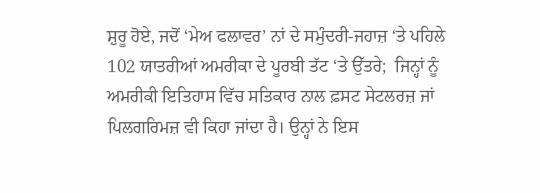ਸ਼ੁਰੂ ਹੋਏ, ਜਦੋਂ ‘ਮੇਅ ਫਲਾਵਰ’ ਨਾਂ ਦੇ ਸਮੁੰਦਰੀ-ਜਹਾਜ਼ ‘ਤੇ ਪਹਿਲੇ 102 ਯਾਤਰੀਆਂ ਅਮਰੀਕਾ ਦੇ ਪੂਰਬੀ ਤੱਟ ‘ਤੇ ਉੱਤਰੇ;  ਜਿਨ੍ਹਾਂ ਨੂੰ ਅਮਰੀਕੀ ਇਤਿਹਾਸ ਵਿੱਚ ਸਤਿਕਾਰ ਨਾਲ ਫ਼ਸਟ ਸੇਟਲਰਜ਼ ਜਾਂ ਪਿਲਗਰਿਮਜ਼ ਵੀ ਕਿਹਾ ਜਾਂਦਾ ਹੈ। ਉਨ੍ਹਾਂ ਨੇ ਇਸ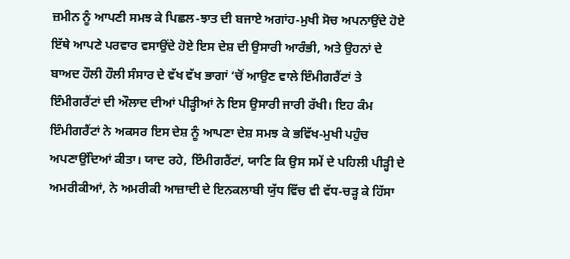ਜ਼ਮੀਨ ਨੂੰ ਆਪਣੀ ਸਮਝ ਕੇ ਪਿਛਲ-ਝਾਤ ਦੀ ਬਜਾਏ ਅਗਾਂਹ-ਮੁਖੀ ਸੋਚ ਅਪਨਾਉਂਦੇ ਹੋਏ ਇੱਥੇ ਆਪਣੇ ਪਰਵਾਰ ਵਸਾਉਂਦੇ ਹੋਏ ਇਸ ਦੇਸ਼ ਦੀ ਉਸਾਰੀ ਆਰੰਭੀ, ਅਤੇ ਉਹਨਾਂ ਦੇ ਬਾਅਦ ਹੌਲੀ ਹੌਲੀ ਸੰਸਾਰ ਦੇ ਵੱਖ ਵੱਖ ਭਾਗਾਂ ‘ਚੋਂ ਆਉਣ ਵਾਲੇ ਇੰਮੀਗਰੈਂਟਾਂ ਤੇ ਇੰਮੀਗਰੈਂਟਾਂ ਦੀ ਔਲਾਦ ਦੀਆਂ ਪੀੜ੍ਹੀਆਂ ਨੇ ਇਸ ਉਸਾਰੀ ਜਾਰੀ ਰੱਖੀ। ਇਹ ਕੰਮ ਇੰਮੀਗਰੈਂਟਾਂ ਨੇ ਅਕਸਰ ਇਸ ਦੇਸ਼ ਨੂੰ ਆਪਣਾ ਦੇਸ਼ ਸਮਝ ਕੇ ਭਵਿੱਖ-ਮੁਖੀ ਪਹੁੰਚ ਅਪਣਾਉਂਦਿਆਂ ਕੀਤਾ। ਯਾਦ ਰਹੇ, ਇੰਮੀਗਰੈਂਟਾਂ, ਯਾਣਿ ਕਿ ਉਸ ਸਮੇਂ ਦੇ ਪਹਿਲੀ ਪੀੜ੍ਹੀ ਦੇ ਅਮਰੀਕੀਆਂ, ਨੇ ਅਮਰੀਕੀ ਆਜ਼ਾਦੀ ਦੇ ਇਨਕਲਾਬੀ ਯੁੱਧ ਵਿੱਚ ਵੀ ਵੱਧ-ਚੜ੍ਹ ਕੇ ਹਿੱਸਾ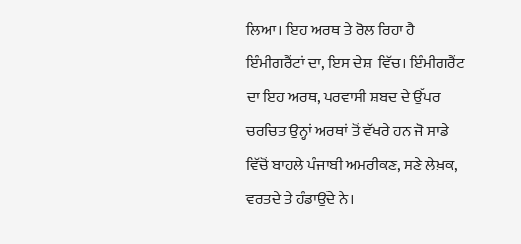ਲਿਆ। ਇਹ ਅਰਥ ਤੇ ਰੋਲ ਰਿਹਾ ਹੈ ਇੰਮੀਗਰੈਂਟਾਂ ਦਾ, ਇਸ ਦੇਸ਼  ਵਿੱਚ। ਇੰਮੀਗਰੈਂਟ ਦਾ ਇਹ ਅਰਥ, ਪਰਵਾਸੀ ਸ਼ਬਦ ਦੇ ਉੱਪਰ ਚਰਚਿਤ ਉਨ੍ਹਾਂ ਅਰਥਾਂ ਤੋਂ ਵੱਖਰੇ ਹਨ ਜੋ ਸਾਡੇ ਵਿੱਚੋਂ ਬਾਹਲੇ ਪੰਜਾਬੀ ਅਮਰੀਕਣ, ਸਣੇ ਲੇਖ਼ਕ, ਵਰਤਦੇ ਤੇ ਹੰਡਾਉਂਦੇ ਨੇ।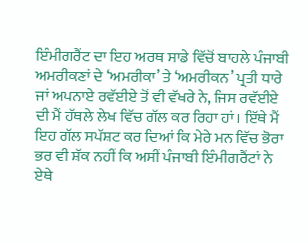ਇੰਮੀਗਰੈਂਟ ਦਾ ਇਹ ਅਰਥ ਸਾਡੇ ਵਿੱਚੋਂ ਬਾਹਲੇ ਪੰਜਾਬੀ ਅਮਰੀਕਣਾਂ ਦੇ ‘ਅਮਰੀਕਾ’ ਤੇ ‘ਅਮਰੀਕਨ’ ਪ੍ਰਤੀ ਧਾਰੇ ਜਾਂ ਅਪਨਾਏ ਰਵੱਈਏ ਤੋਂ ਵੀ ਵੱਖਰੇ ਨੇ, ਜਿਸ ਰਵੱਈਏ ਦੀ ਮੈਂ ਹੱਥਲੇ ਲੇਖ ਵਿੱਚ ਗੱਲ ਕਰ ਰਿਹਾ ਹਾਂ। ਇੱਥੇ ਮੈਂ ਇਹ ਗੱਲ ਸਪੱਸ਼ਟ ਕਰ ਦਿਆਂ ਕਿ ਮੇਰੇ ਮਨ ਵਿੱਚ ਭੋਰਾ ਭਰ ਵੀ ਸ਼ੱਕ ਨਹੀਂ ਕਿ ਅਸੀਂ ਪੰਜਾਬੀ ਇੰਮੀਗਰੈਂਟਾਂ ਨੇ ਏਥੇ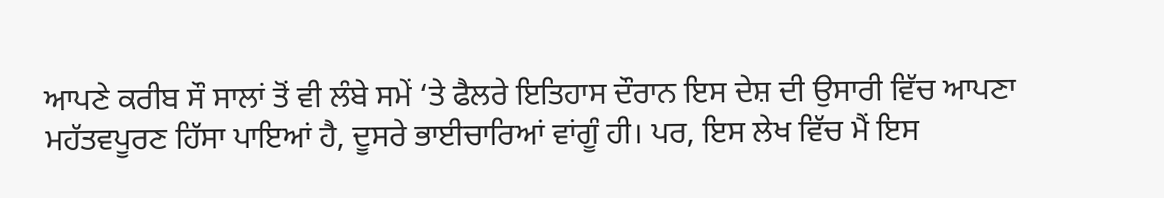ਆਪਣੇ ਕਰੀਬ ਸੌ ਸਾਲਾਂ ਤੋਂ ਵੀ ਲੰਬੇ ਸਮੇਂ ‘ਤੇ ਫੈਲਰੇ ਇਤਿਹਾਸ ਦੌਰਾਨ ਇਸ ਦੇਸ਼ ਦੀ ਉਸਾਰੀ ਵਿੱਚ ਆਪਣਾ ਮਹੱਤਵਪੂਰਣ ਹਿੱਸਾ ਪਾਇਆਂ ਹੈ, ਦੂਸਰੇ ਭਾਈਚਾਰਿਆਂ ਵਾਂਗੂੰ ਹੀ। ਪਰ, ਇਸ ਲੇਖ ਵਿੱਚ ਮੈਂ ਇਸ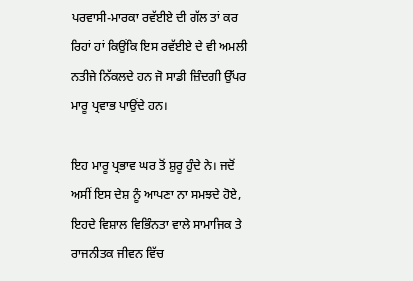ਪਰਵਾਸੀ-ਮਾਰਕਾ ਰਵੱਈਏ ਦੀ ਗੱਲ ਤਾਂ ਕਰ ਰਿਹਾਂ ਹਾਂ ਕਿਉਂਕਿ ਇਸ ਰਵੱਈਏ ਦੇ ਵੀ ਅਮਲੀ ਨਤੀਜੇ ਨਿੱਕਲਦੇ ਹਨ ਜੋ ਸਾਡੀ ਜ਼ਿੰਦਗੀ ਉੱਪਰ ਮਾਰੂ ਪ੍ਰਵਾਭ ਪਾਉਂਦੇ ਹਨ।

ਇਹ ਮਾਰੂ ਪ੍ਰਭਾਵ ਘਰ ਤੋਂ ਸ਼ੁਰੂ ਹੁੰਦੇ ਨੇ। ਜਦੋਂ ਅਸੀਂ ਇਸ ਦੇਸ਼ ਨੂੰ ਆਪਣਾ ਨਾ ਸਮਝਦੇ ਹੋਏ, ਇਹਦੇ ਵਿਸ਼ਾਲ ਵਿਭਿੰਨਤਾ ਵਾਲੇ ਸਾਮਾਜਿਕ ਤੇ ਰਾਜਨੀਤਕ ਜੀਵਨ ਵਿੱਚ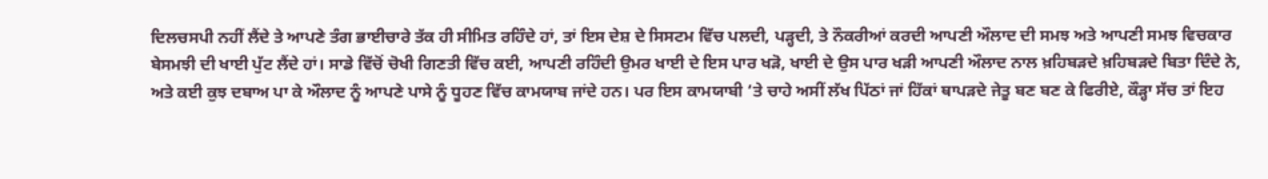ਦਿਲਚਸਪੀ ਨਹੀਂ ਲੈਂਦੇ ਤੇ ਆਪਣੇ ਤੰਗ ਭਾਈਚਾਰੇ ਤੱਕ ਹੀ ਸੀਮਿਤ ਰਹਿੰਦੇ ਹਾਂ, ਤਾਂ ਇਸ ਦੇਸ਼ ਦੇ ਸਿਸਟਮ ਵਿੱਚ ਪਲਦੀ, ਪੜ੍ਹਦੀ, ਤੇ ਨੌਕਰੀਆਂ ਕਰਦੀ ਆਪਣੀ ਔਲਾਦ ਦੀ ਸਮਝ ਅਤੇ ਆਪਣੀ ਸਮਝ ਵਿਚਕਾਰ ਬੇਸਮਝੀ ਦੀ ਖਾਈ ਪੁੱਟ ਲੈਂਦੇ ਹਾਂ। ਸਾਡੇ ਵਿੱਚੋਂ ਚੋਖੀ ਗਿਣਤੀ ਵਿੱਚ ਕਈ, ਆਪਣੀ ਰਹਿੰਦੀ ਉਮਰ ਖਾਈ ਦੇ ਇਸ ਪਾਰ ਖੜੋ, ਖਾਈ ਦੇ ਉਸ ਪਾਰ ਖੜੀ ਆਪਣੀ ਔਲਾਦ ਨਾਲ ਖ਼ਹਿਬੜਦੇ ਖ਼ਹਿਬੜਦੇ ਬਿਤਾ ਦਿੰਦੇ ਨੇ, ਅਤੇ ਕਈ ਕੁਝ ਦਬਾਅ ਪਾ ਕੇ ਔਲਾਦ ਨੂੰ ਆਪਣੇ ਪਾਸੇ ਨੂੰ ਧੂਹਣ ਵਿੱਚ ਕਾਮਯਾਬ ਜਾਂਦੇ ਹਨ। ਪਰ ਇਸ ਕਾਮਯਾਬੀ ‘ਤੇ ਚਾਹੇ ਅਸੀਂ ਲੱਖ ਪਿੱਠਾਂ ਜਾਂ ਹਿੱਕਾਂ ਥਾਪੜਦੇ ਜੇਤੂ ਬਣ ਬਣ ਕੇ ਫਿਰੀਏ, ਕੌੜ੍ਹਾ ਸੱਚ ਤਾਂ ਇਹ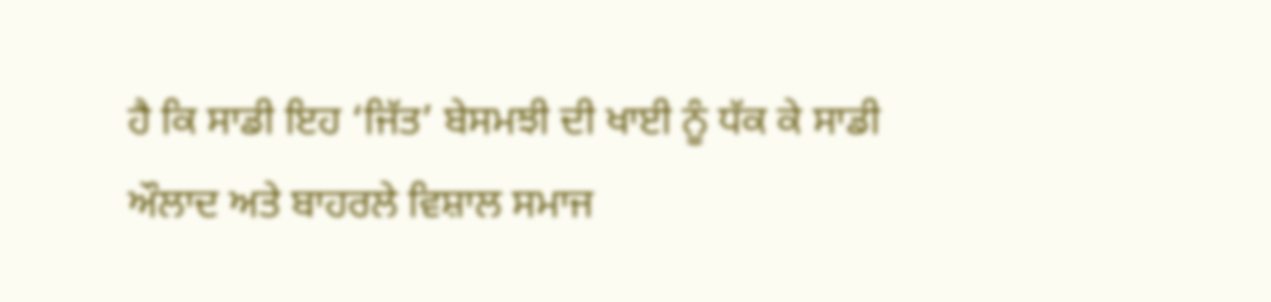ਹੈ ਕਿ ਸਾਡੀ ਇਹ ‘ਜਿੱਤ’ ਬੇਸਮਝੀ ਦੀ ਖਾਈ ਨੂੰ ਧੱਕ ਕੇ ਸਾਡੀ ਔਲਾਦ ਅਤੇ ਬਾਹਰਲੇ ਵਿਸ਼ਾਲ ਸਮਾਜ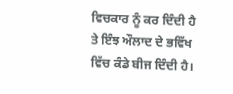ਵਿਚਕਾਰ ਨੂੰ ਕਰ ਦਿੰਦੀ ਹੈ ਤੇ ਇੰਝ ਔਲਾਦ ਦੇ ਭਵਿੱਖ ਵਿੱਚ ਕੰਡੇ ਬੀਜ ਦਿੰਦੀ ਹੈ।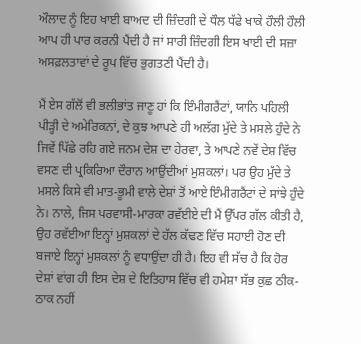ਔਲਾਦ ਨੂੰ ਇਹ ਖਾਈ ਬਾਅਦ ਦੀ ਜ਼ਿੰਦਗੀ ਦੇ ਧੌਲ ਧੱਫੇ ਖਾਕੇ ਹੌਲੀ ਹੌਲੀ ਆਪ ਹੀ ਪਾਰ ਕਰਨੀ ਪੈਂਦੀ ਹੈ ਜਾਂ ਸਾਰੀ ਜ਼ਿੰਦਗੀ ਇਸ ਖਾਈ ਦੀ ਸਜ਼ਾ ਅਸਫ਼ਲਤਾਵਾਂ ਦੇ ਰੂਪ ਵਿੱਚ ਭੁਗਤਣੀ ਪੈਂਦੀ ਹੈ।

ਮੈਂ ਏਸ ਗੱਲੋਂ ਵੀ ਭਲੀਭਾਂਤ ਜਾਣੂ ਹਾਂ ਕਿ ਇੰਮੀਗਰੈਂਟਾਂ, ਯਾਨਿ ਪਹਿਲੀ ਪੀੜ੍ਹੀ ਦੇ ਅਮੇਰਿਕਨਾਂ, ਦੇ ਕੁਝ ਆਪਣੇ ਹੀ ਅਲੱਗ ਮੁੱਦੇ ਤੇ ਮਸਲੇ ਹੁੰਦੇ ਨੇ ਜਿਵੇਂ ਪਿੱਛੇ ਰਹਿ ਗਏ ਜਨਮ ਦੇਸ਼ ਦਾ ਹੇਰਵਾ, ਤੇ ਆਪਣੇ ਨਵੇਂ ਦੇਸ਼ ਵਿੱਚ ਵਸਣ ਦੀ ਪ੍ਰਕਿਰਿਆ ਦੌਰਾਨ ਆਉਂਦੀਆਂ ਮੁਸ਼ਕਲਾਂ। ਪਰ ਉਹ ਮੁੱਦੇ ਤੇ ਮਸਲੇ ਕਿਸੇ ਵੀ ਮਾਤ-ਭੂਮੀ ਵਾਲੇ ਦੇਸ਼ਾਂ ਤੋਂ ਆਏ ਇੰਮੀਗਰੈਂਟਾਂ ਦੇ ਸਾਂਝੇ ਹੁੰਦੇ ਨੇ। ਨਾਲੇ, ਜਿਸ ਪਰਵਾਸੀ-ਮਾਰਕਾ ਰਵੱਈਏ ਦੀ ਮੈਂ ਉੱਪਰ ਗੱਲ ਕੀਤੀ ਹੈ, ਉਹ ਰਵੱਈਆ ਇਨ੍ਹਾਂ ਮੁਸ਼ਕਲਾਂ ਦੇ ਹੱਲ ਕੱਢਣ ਵਿੱਚ ਸਹਾਈ ਹੋਣ ਦੀ ਬਜਾਏ ਇਨ੍ਹਾਂ ਮੁਸ਼ਕਲਾਂ ਨੂੰ ਵਧਾਉਂਦਾ ਹੀ ਹੈ। ਇਹ ਵੀ ਸੱਚ ਹੈ ਕਿ ਹੋਰ ਦੇਸ਼ਾਂ ਵਾਂਗ ਹੀ ਇਸ ਦੇਸ਼ ਦੇ ਇਤਿਹਾਸ ਵਿੱਚ ਵੀ ਹਮੇਸ਼ਾ ਸੱਭ ਕੁਛ ਠੀਕ-ਠਾਕ ਨਹੀਂ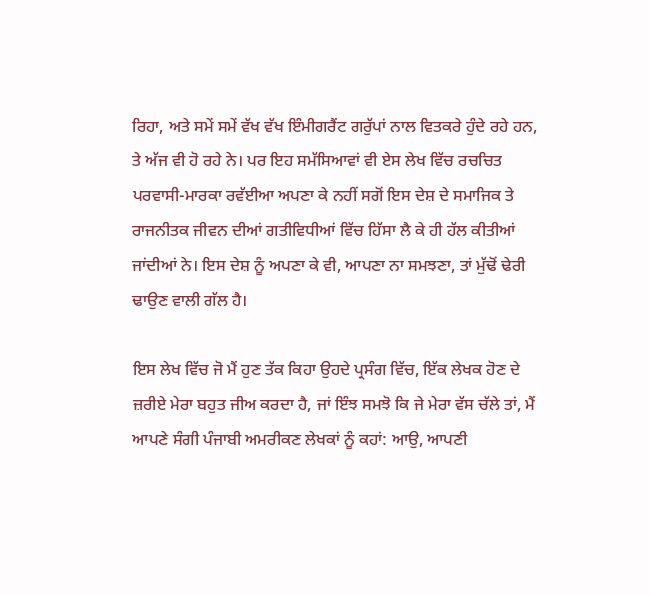ਰਿਹਾ, ਅਤੇ ਸਮੇਂ ਸਮੇਂ ਵੱਖ ਵੱਖ ਇੰਮੀਗਰੈਂਟ ਗਰੁੱਪਾਂ ਨਾਲ ਵਿਤਕਰੇ ਹੁੰਦੇ ਰਹੇ ਹਨ, ਤੇ ਅੱਜ ਵੀ ਹੋ ਰਹੇ ਨੇ। ਪਰ ਇਹ ਸਮੱਸਿਆਵਾਂ ਵੀ ਏਸ ਲੇਖ ਵਿੱਚ ਰਚਚਿਤ ਪਰਵਾਸੀ-ਮਾਰਕਾ ਰਵੱਈਆ ਅਪਣਾ ਕੇ ਨਹੀਂ ਸਗੋਂ ਇਸ ਦੇਸ਼ ਦੇ ਸਮਾਜਿਕ ਤੇ ਰਾਜਨੀਤਕ ਜੀਵਨ ਦੀਆਂ ਗਤੀਵਿਧੀਆਂ ਵਿੱਚ ਹਿੱਸਾ ਲੈ ਕੇ ਹੀ ਹੱਲ ਕੀਤੀਆਂ ਜਾਂਦੀਆਂ ਨੇ। ਇਸ ਦੇਸ਼ ਨੂੰ ਅਪਣਾ ਕੇ ਵੀ, ਆਪਣਾ ਨਾ ਸਮਝਣਾ, ਤਾਂ ਮੁੱਢੋਂ ਢੇਰੀ ਢਾਉਣ ਵਾਲੀ ਗੱਲ ਹੈ।

ਇਸ ਲੇਖ ਵਿੱਚ ਜੋ ਮੈਂ ਹੁਣ ਤੱਕ ਕਿਹਾ ਉਹਦੇ ਪ੍ਰਸੰਗ ਵਿੱਚ, ਇੱਕ ਲੇਖਕ ਹੋਣ ਦੇ ਜ਼ਰੀਏ ਮੇਰਾ ਬਹੁਤ ਜੀਅ ਕਰਦਾ ਹੈ, ਜਾਂ ਇੰਝ ਸਮਝੋ ਕਿ ਜੇ ਮੇਰਾ ਵੱਸ ਚੱਲੇ ਤਾਂ, ਮੈਂ ਆਪਣੇ ਸੰਗੀ ਪੰਜਾਬੀ ਅਮਰੀਕਣ ਲੇਖਕਾਂ ਨੂੰ ਕਹਾਂ: ਆਉ, ਆਪਣੀ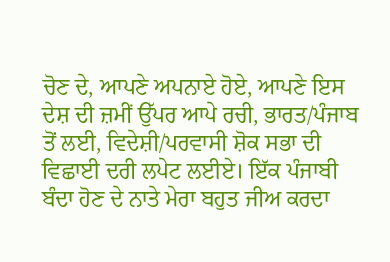ਚੋਣ ਦੇ, ਆਪਣੇ ਅਪਨਾਏ ਹੋਏ, ਆਪਣੇ ਇਸ ਦੇਸ਼ ਦੀ ਜ਼ਮੀਂ ਉੱਪਰ ਆਪੇ ਰਚੀ, ਭਾਰਤ/ਪੰਜਾਬ ਤੋਂ ਲਈ, ਵਿਦੇਸ਼ੀ/ਪਰਵਾਸੀ ਸ਼ੋਕ ਸਭਾ ਦੀ ਵਿਛਾਈ ਦਰੀ ਲਪੇਟ ਲਈਏ। ਇੱਕ ਪੰਜਾਬੀ ਬੰਦਾ ਹੋਣ ਦੇ ਨਾਤੇ ਮੇਰਾ ਬਹੁਤ ਜੀਅ ਕਰਦਾ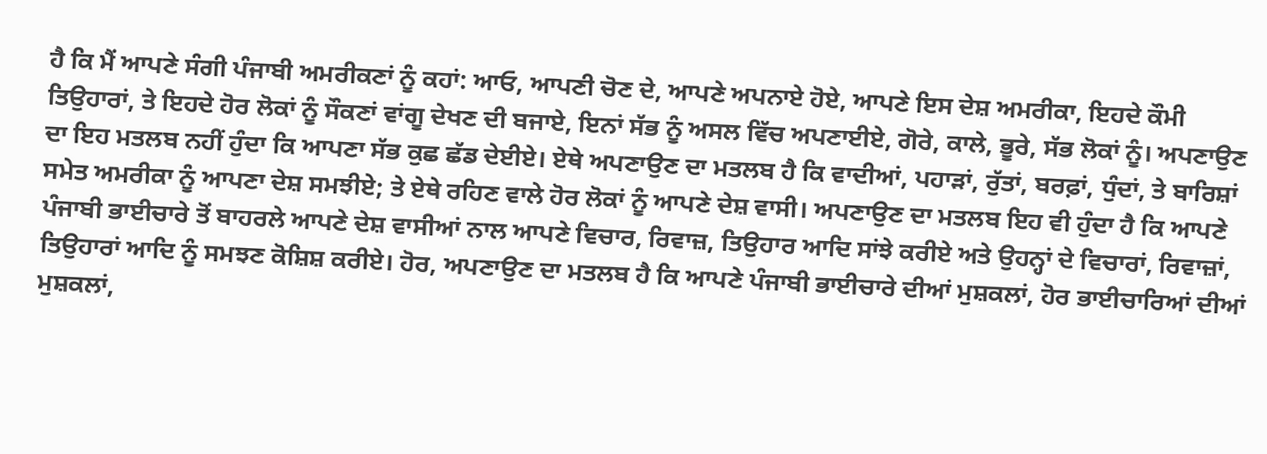ਹੈ ਕਿ ਮੈਂ ਆਪਣੇ ਸੰਗੀ ਪੰਜਾਬੀ ਅਮਰੀਕਣਾਂ ਨੂੰ ਕਹਾਂ: ਆਓ, ਆਪਣੀ ਚੋਣ ਦੇ, ਆਪਣੇ ਅਪਨਾਏ ਹੋਏ, ਆਪਣੇ ਇਸ ਦੇਸ਼ ਅਮਰੀਕਾ, ਇਹਦੇ ਕੌਮੀ ਤਿਉਹਾਰਾਂ, ਤੇ ਇਹਦੇ ਹੋਰ ਲੋਕਾਂ ਨੂੰ ਸੌਕਣਾਂ ਵਾਂਗੂ ਦੇਖਣ ਦੀ ਬਜਾਏ, ਇਨਾਂ ਸੱਭ ਨੂੰ ਅਸਲ ਵਿੱਚ ਅਪਣਾਈਏ, ਗੋਰੇ, ਕਾਲੇ, ਭੂਰੇ, ਸੱਭ ਲੋਕਾਂ ਨੂੰ। ਅਪਣਾਉਣ ਦਾ ਇਹ ਮਤਲਬ ਨਹੀਂ ਹੁੰਦਾ ਕਿ ਆਪਣਾ ਸੱਭ ਕੁਛ ਛੱਡ ਦੇਈਏ। ਏਥੇ ਅਪਣਾਉਣ ਦਾ ਮਤਲਬ ਹੈ ਕਿ ਵਾਦੀਆਂ, ਪਹਾੜਾਂ, ਰੁੱਤਾਂ, ਬਰਫ਼ਾਂ, ਧੁੰਦਾਂ, ਤੇ ਬਾਰਿਸ਼ਾਂ ਸਮੇਤ ਅਮਰੀਕਾ ਨੂੰ ਆਪਣਾ ਦੇਸ਼ ਸਮਝੀਏ; ਤੇ ਏਥੇ ਰਹਿਣ ਵਾਲੇ ਹੋਰ ਲੋਕਾਂ ਨੂੰ ਆਪਣੇ ਦੇਸ਼ ਵਾਸੀ। ਅਪਣਾਉਣ ਦਾ ਮਤਲਬ ਇਹ ਵੀ ਹੁੰਦਾ ਹੈ ਕਿ ਆਪਣੇ ਪੰਜਾਬੀ ਭਾਈਚਾਰੇ ਤੋਂ ਬਾਹਰਲੇ ਆਪਣੇ ਦੇਸ਼ ਵਾਸੀਆਂ ਨਾਲ ਆਪਣੇ ਵਿਚਾਰ, ਰਿਵਾਜ਼, ਤਿਉਹਾਰ ਆਦਿ ਸਾਂਝੇ ਕਰੀਏ ਅਤੇ ਉਹਨ੍ਹਾਂ ਦੇ ਵਿਚਾਰਾਂ, ਰਿਵਾਜ਼ਾਂ, ਤਿਉਹਾਰਾਂ ਆਦਿ ਨੂੰ ਸਮਝਣ ਕੋਸ਼ਿਸ਼ ਕਰੀਏ। ਹੋਰ, ਅਪਣਾਉਣ ਦਾ ਮਤਲਬ ਹੈ ਕਿ ਆਪਣੇ ਪੰਜਾਬੀ ਭਾਈਚਾਰੇ ਦੀਆਂ ਮੁਸ਼ਕਲਾਂ, ਹੋਰ ਭਾਈਚਾਰਿਆਂ ਦੀਆਂ ਮੁਸ਼ਕਲਾਂ,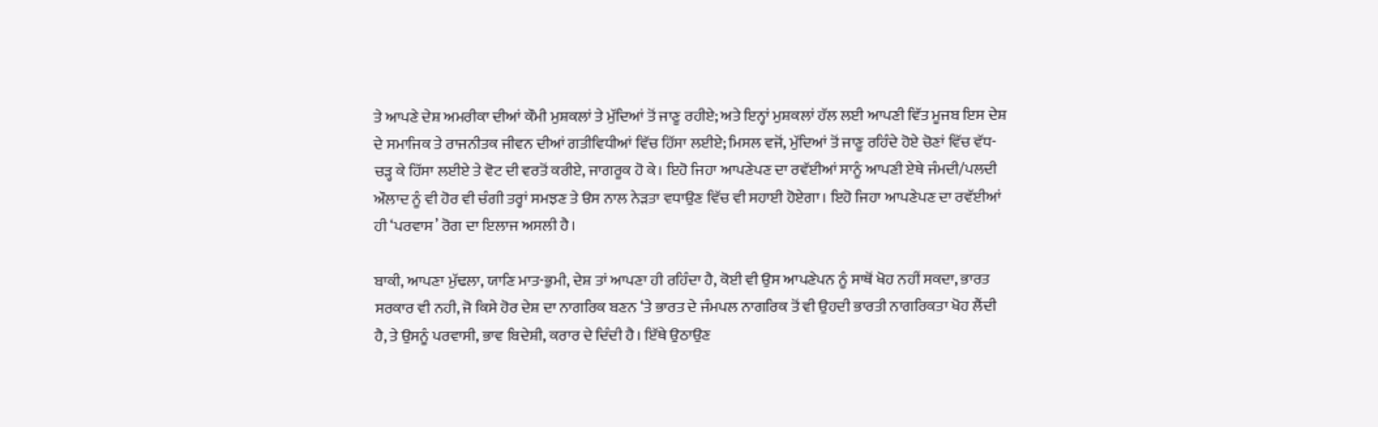ਤੇ ਆਪਣੇ ਦੇਸ਼ ਅਮਰੀਕਾ ਦੀਆਂ ਕੌਮੀ ਮੁਸ਼ਕਲਾਂ ਤੇ ਮੁੱਦਿਆਂ ਤੋਂ ਜਾਣੂ ਰਹੀਏ; ਅਤੇ ਇਨ੍ਹਾਂ ਮੁਸ਼ਕਲਾਂ ਹੱਲ ਲਈ ਆਪਣੀ ਵਿੱਤ ਮੂਜਬ ਇਸ ਦੇਸ਼ ਦੇ ਸਮਾਜਿਕ ਤੇ ਰਾਜਨੀਤਕ ਜੀਵਨ ਦੀਆਂ ਗਤੀਵਿਧੀਆਂ ਵਿੱਚ ਹਿੱਸਾ ਲਈਏ; ਮਿਸਲ ਵਜੋਂ, ਮੁੱਦਿਆਂ ਤੋਂ ਜਾਣੂ ਰਹਿੰਦੇ ਹੋਏ ਚੋਣਾਂ ਵਿੱਚ ਵੱਧ-ਚੜ੍ਹ ਕੇ ਹਿੱਸਾ ਲਈਏ ਤੇ ਵੋਟ ਦੀ ਵਰਤੋਂ ਕਰੀਏ, ਜਾਗਰੂਕ ਹੋ ਕੇ। ਇਹੋ ਜਿਹਾ ਆਪਣੇਪਣ ਦਾ ਰਵੱਈਆਂ ਸਾਨੂੰ ਆਪਣੀ ਏਥੇ ਜੰਮਦੀ/ਪਲਦੀ ਔਲਾਦ ਨੂੰ ਵੀ ਹੋਰ ਵੀ ਚੰਗੀ ਤਰ੍ਹਾਂ ਸਮਝਣ ਤੇ ੳਸ ਨਾਲ ਨੇੜਤਾ ਵਧਾਉਣ ਵਿੱਚ ਵੀ ਸਹਾਈ ਹੋਏਗਾ। ਇਹੋ ਜਿਹਾ ਆਪਣੇਪਣ ਦਾ ਰਵੱਈਆਂ ਹੀ ‘ਪਰਵਾਸ’ ਰੋਗ ਦਾ ਇਲਾਜ ਅਸਲੀ ਹੈ।

ਬਾਕੀ, ਆਪਣਾ ਮੁੱਢਲਾ, ਯਾਣਿ ਮਾਤ-ਭੁਮੀ, ਦੇਸ਼ ਤਾਂ ਆਪਣਾ ਹੀ ਰਹਿੰਦਾ ਹੈ, ਕੋਈ ਵੀ ਉਸ ਆਪਣੇਪਨ ਨੂੰ ਸਾਥੋਂ ਖੋਹ ਨਹੀਂ ਸਕਦਾ, ਭਾਰਤ ਸਰਕਾਰ ਵੀ ਨਹੀ, ਜੋ ਕਿਸੇ ਹੋਰ ਦੇਸ਼ ਦਾ ਨਾਗਰਿਕ ਬਣਨ ‘ਤੇ ਭਾਰਤ ਦੇ ਜੰਮਪਲ ਨਾਗਰਿਕ ਤੋਂ ਵੀ ਉਹਦੀ ਭਾਰਤੀ ਨਾਗਰਿਕਤਾ ਖੋਹ ਲੈਂਦੀ ਹੈ, ਤੇ ਉਸਨੂੰ ਪਰਵਾਸੀ, ਭਾਵ ਬਿਦੇਸ਼ੀ, ਕਰਾਰ ਦੇ ਦਿੰਦੀ ਹੈ। ਇੱਥੇ ਉਠਾਉਣ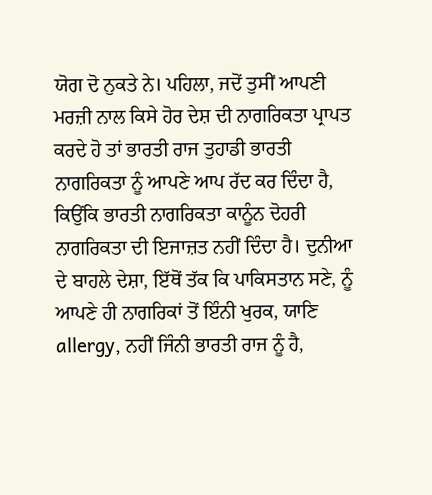ਯੋਗ ਦੋ ਨੁਕਤੇ ਨੇ। ਪਹਿਲਾ, ਜਦੋਂ ਤੁਸੀਂ ਆਪਣੀ ਮਰਜ਼ੀ ਨਾਲ ਕਿਸੇ ਹੋਰ ਦੇਸ਼ ਦੀ ਨਾਗਰਿਕਤਾ ਪ੍ਰਾਪਤ ਕਰਦੇ ਹੋ ਤਾਂ ਭਾਰਤੀ ਰਾਜ ਤੁਹਾਡੀ ਭਾਰਤੀ ਨਾਗਰਿਕਤਾ ਨੂੰ ਆਪਣੇ ਆਪ ਰੱਦ ਕਰ ਦਿੰਦਾ ਹੈ, ਕਿਉਂਕਿ ਭਾਰਤੀ ਨਾਗਰਿਕਤਾ ਕਾਨੂੰਨ ਦੋਹਰੀ ਨਾਗਰਿਕਤਾ ਦੀ ਇਜਾਜ਼ਤ ਨਹੀਂ ਦਿੰਦਾ ਹੈ। ਦੁਨੀਆ ਦੇ ਬਾਹਲੇ ਦੇਸ਼ਾ, ਇੱਥੋਂ ਤੱਕ ਕਿ ਪਾਕਿਸਤਾਨ ਸਣੇ, ਨੂੰ ਆਪਣੇ ਹੀ ਨਾਗਰਿਕਾਂ ਤੋਂ ਇੰਨੀ ਖੁਰਕ, ਯਾਣਿ allergy, ਨਹੀਂ ਜਿੰਨੀ ਭਾਰਤੀ ਰਾਜ ਨੂੰ ਹੈ,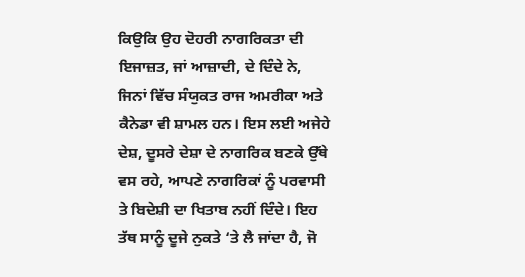ਕਿਉਕਿ ਉਹ ਦੋਹਰੀ ਨਾਗਰਿਕਤਾ ਦੀ ਇਜਾਜ਼ਤ, ਜਾਂ ਆਜ਼ਾਦੀ, ਦੇ ਦਿੰਦੇ ਨੇ, ਜਿਨਾਂ ਵਿੱਚ ਸੰਯੁਕਤ ਰਾਜ ਅਮਰੀਕਾ ਅਤੇ ਕੈਨੇਡਾ ਵੀ ਸ਼ਾਮਲ ਹਨ। ਇਸ ਲਈ ਅਜੇਹੇ ਦੇਸ਼, ਦੂਸਰੇ ਦੇਸ਼ਾ ਦੇ ਨਾਗਰਿਕ ਬਣਕੇ ਉੱਥੇ ਵਸ ਰਹੇ, ਆਪਣੇ ਨਾਗਰਿਕਾਂ ਨੂੰ ਪਰਵਾਸੀ ਤੇ ਬਿਦੇਸ਼ੀ ਦਾ ਖਿਤਾਬ ਨਹੀਂ ਦਿੰਦੇ। ਇਹ ਤੱਥ ਸਾਨੂੰ ਦੂਜੇ ਨੁਕਤੇ ‘ਤੇ ਲੈ ਜਾਂਦਾ ਹੈ, ਜੋ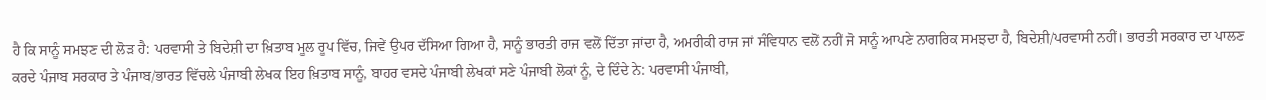ਹੈ ਕਿ ਸਾਨੂੰ ਸਮਝਣ ਦੀ ਲੋੜ ਹੈ: ਪਰਵਾਸੀ ਤੇ ਬਿਦੇਸ਼ੀ ਦਾ ਖ਼ਿਤਾਬ ਮੂਲ ਰੂਪ ਵਿੱਚ, ਜਿਵੇਂ ਉਪਰ ਦੱਸਿਆ ਗਿਆ ਹੈ, ਸਾਨੂੰ ਭਾਰਤੀ ਰਾਜ ਵਲੋਂ ਦਿੱਤਾ ਜਾਂਦਾ ਹੈ, ਅਮਰੀਕੀ ਰਾਜ ਜਾਂ ਸੰਵਿਧਾਨ ਵਲੋਂ ਨਹੀਂ ਜੋ ਸਾਨੂੰ ਆਪਣੇ ਨਾਗਰਿਕ ਸਮਝਦਾ ਹੈ, ਬਿਦੇਸ਼ੀ/ਪਰਵਾਸੀ ਨਹੀਂ। ਭਾਰਤੀ ਸਰਕਾਰ ਦਾ ਪਾਲਣ ਕਰਦੇ ਪੰਜਾਬ ਸਰਕਾਰ ਤੇ ਪੰਜਾਬ/ਭਾਰਤ ਵਿੱਚਲੇ ਪੰਜਾਬੀ ਲੇਖਕ ਇਹ ਖ਼ਿਤਾਬ ਸਾਨੂੰ, ਬਾਹਰ ਵਸਦੇ ਪੰਜਾਬੀ ਲੇਖਕਾਂ ਸਣੇ ਪੰਜਾਬੀ ਲੋਕਾਂ ਨੂੰ, ਦੇ ਦਿੰਦੇ ਨੇ: ਪਰਵਾਸੀ ਪੰਜਾਬੀ,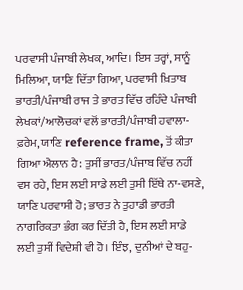ਪਰਵਾਸੀ ਪੰਜਾਬੀ ਲੇਖਕ, ਆਦਿ। ਇਸ ਤਰ੍ਹਾਂ, ਸਾਨੂੰ ਮਿਲਿਆ, ਯਾਣਿ ਦਿੱਤਾ ਗਿਆ, ਪਰਵਾਸੀ ਖ਼ਿਤਾਬ ਭਾਰਤੀ/ਪੰਜਾਬੀ ਰਾਜ ਤੇ ਭਾਰਤ ਵਿੱਚ ਰਹਿੰਦੇ ਪੰਜਾਬੀ ਲੇਖਕਾਂ/ਆਲੋਚਕਾਂ ਵਲੋਂ ਭਾਰਤੀ/ਪੰਜਾਬੀ ਹਵਾਲਾ-ਫ਼ਰੇਮ, ਯਾਣਿ reference frame, ਤੋਂ ਕੀਤਾ ਗਿਆ ਐਲਾਨ ਹੈ: ਤੁਸੀਂ ਭਾਰਤ/ਪੰਜਾਬ ਵਿੱਚ ਨਹੀਂ ਵਸ ਰਹੇ, ਇਸ ਲਈ ਸਾਡੇ ਲਈ ਤੁਸੀ ਇੱਥੇ ਨਾ-ਵਸਣੇ, ਯਾਣਿ ਪਰਵਾਸੀ ਹੋ; ਭਾਰਤ ਨੇ ਤੁਹਾਡੀ ਭਾਰਤੀ ਨਾਗਰਿਕਤਾ ਭੰਗ ਕਰ ਦਿੱਤੀ ਹੈ, ਇਸ ਲਈ ਸਾਡੇ ਲਈ ਤੁਸੀਂ ਵਿਦੇਸ਼ੀ ਵੀ ਹੋ। ਇੰਝ, ਦੁਨੀਆਂ ਦੇ ਬਹੁ-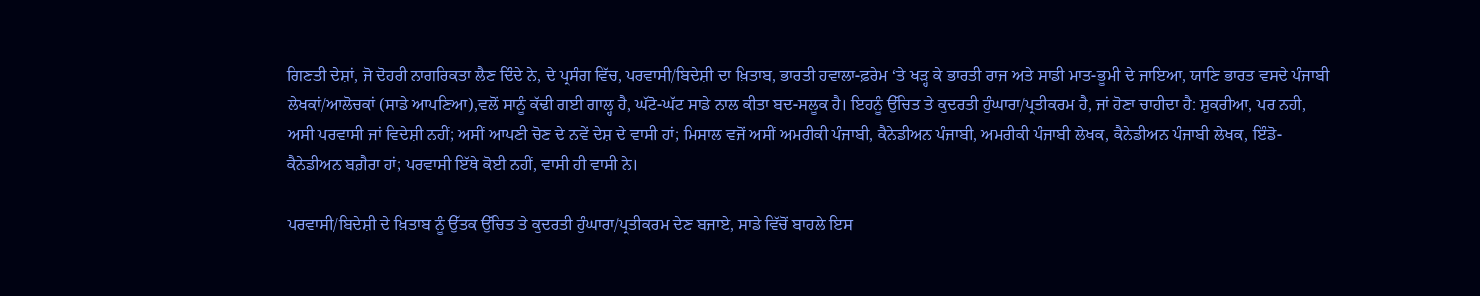ਗਿਣਤੀ ਦੇਸ਼ਾਂ, ਜੋ ਦੋਹਰੀ ਨਾਗਰਿਕਤਾ ਲੈਣ ਦਿੰਦੇ ਨੇ, ਦੇ ਪ੍ਰਸੰਗ ਵਿੱਚ, ਪਰਵਾਸੀ/ਬਿਦੇਸ਼ੀ ਦਾ ਖ਼ਿਤਾਬ, ਭਾਰਤੀ ਹਵਾਲਾ-ਫ਼ਰੇਮ ‘ਤੇ ਖੜ੍ਹ ਕੇ ਭਾਰਤੀ ਰਾਜ ਅਤੇ ਸਾਡੀ ਮਾਤ-ਭੂਮੀ ਦੇ ਜਾਇਆ, ਯਾਣਿ ਭਾਰਤ ਵਸਦੇ ਪੰਜਾਬੀ ਲੇਖਕਾਂ/ਆਲੋਚਕਾਂ (ਸਾਡੇ ਆਪਣਿਆ),ਵਲੋਂ ਸਾਨੂੰ ਕੱਢੀ ਗਈ ਗਾਲ੍ਹ ਹੈ, ਘੱਟੋ-ਘੱਟ ਸਾਡੇ ਨਾਲ ਕੀਤਾ ਬਦ-ਸਲੂਕ ਹੈ। ਇਹਨੂੰ ਉੱਚਿਤ ਤੇ ਕੁਦਰਤੀ ਹੁੰਘਾਰਾ/ਪ੍ਰਤੀਕਰਮ ਹੈ, ਜਾਂ ਹੋਣਾ ਚਾਹੀਦਾ ਹੈ: ਸ਼ੁਕਰੀਆ, ਪਰ ਨਹੀ, ਅਸੀ ਪਰਵਾਸੀ ਜਾਂ ਵਿਦੇਸ਼ੀ ਨਹੀਂ; ਅਸੀਂ ਆਪਣੀ ਚੋਣ ਦੇ ਨਵੇਂ ਦੇਸ਼ ਦੇ ਵਾਸੀ ਹਾਂ; ਮਿਸਾਲ ਵਜੋਂ ਅਸੀਂ ਅਮਰੀਕੀ ਪੰਜਾਬੀ, ਕੈਨੇਡੀਅਨ ਪੰਜਾਬੀ, ਅਮਰੀਕੀ ਪੰਜਾਬੀ ਲੇਖਕ, ਕੈਨੇਡੀਅਨ ਪੰਜਾਬੀ ਲੇਖਕ, ਇੰਡੋ-ਕੈਨੇਡੀਅਨ ਬਗ਼ੈਰਾ ਹਾਂ; ਪਰਵਾਸੀ ਇੱਥੇ ਕੋਈ ਨਹੀਂ, ਵਾਸੀ ਹੀ ਵਾਸੀ ਨੇ।

ਪਰਵਾਸੀ/ਬਿਦੇਸ਼ੀ ਦੇ ਖ਼ਿਤਾਬ ਨੂੰ ਉੱਤਕ ਉੱਚਿਤ ਤੇ ਕੁਦਰਤੀ ਹੁੰਘਾਰਾ/ਪ੍ਰਤੀਕਰਮ ਦੇਣ ਬਜਾਏ, ਸਾਡੇ ਵਿੱਚੋਂ ਬਾਹਲੇ ਇਸ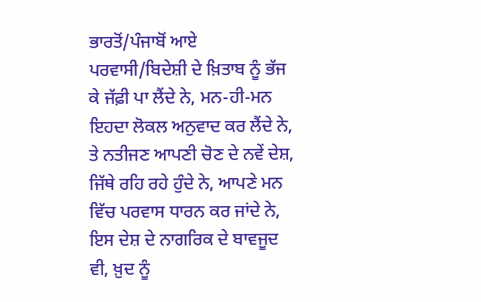ਭਾਰਤੋਂ/ਪੰਜਾਬੋਂ ਆਏ ਪਰਵਾਸੀ/ਬਿਦੇਸ਼ੀ ਦੇ ਖ਼ਿਤਾਬ ਨੂੰ ਭੱਜ ਕੇ ਜੱਫ਼ੀ ਪਾ ਲੈਂਦੇ ਨੇ, ਮਨ-ਹੀ-ਮਨ ਇਹਦਾ ਲੋਕਲ ਅਨੁਵਾਦ ਕਰ ਲੈਂਦੇ ਨੇ, ਤੇ ਨਤੀਜਣ ਆਪਣੀ ਚੋਣ ਦੇ ਨਵੇਂ ਦੇਸ਼, ਜਿੱਥੇ ਰਹਿ ਰਹੇ ਹੁੰਦੇ ਨੇ, ਆਪਣੇ ਮਨ ਵਿੱਚ ਪਰਵਾਸ ਧਾਰਨ ਕਰ ਜਾਂਦੇ ਨੇ, ਇਸ ਦੇਸ਼ ਦੇ ਨਾਗਰਿਕ ਦੇ ਬਾਵਜੂਦ ਵੀ, ਖ਼ੁਦ ਨੂੰ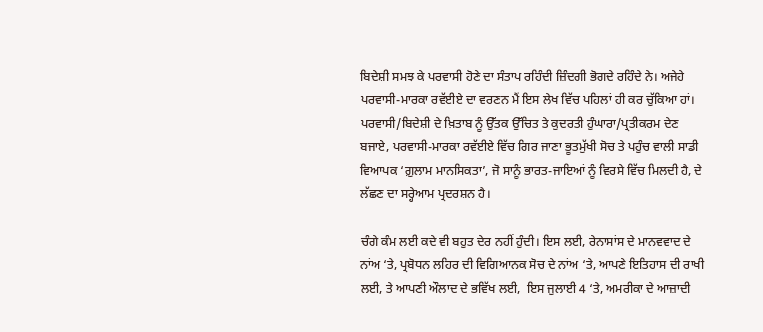ਬਿਦੇਸ਼ੀ ਸਮਝ ਕੇ ਪਰਵਾਸੀ ਹੋਣੇ ਦਾ ਸੰਤਾਪ ਰਹਿੰਦੀ ਜ਼ਿੰਦਗੀ ਭੋਗਦੇ ਰਹਿੰਦੇ ਨੇ। ਅਜੇਹੇ ਪਰਵਾਸੀ-ਮਾਰਕਾ ਰਵੱਈਏ ਦਾ ਵਰਣਨ ਮੈਂ ਇਸ ਲੇਖ ਵਿੱਚ ਪਹਿਲਾਂ ਹੀ ਕਰ ਚੁੱਕਿਆ ਹਾਂ। ਪਰਵਾਸੀ/ਬਿਦੇਸ਼ੀ ਦੇ ਖ਼ਿਤਾਬ ਨੂੰ ਉੱਤਕ ਉੱਚਿਤ ਤੇ ਕੁਦਰਤੀ ਹੁੰਘਾਰਾ/ਪ੍ਰਤੀਕਰਮ ਦੇਣ ਬਜਾਏ, ਪਰਵਾਸੀ-ਮਾਰਕਾ ਰਵੱਈਏ ਵਿੱਚ ਗਿਰ ਜਾਣਾ ਭੂਤਮੁੱਖੀ ਸੋਚ ਤੇ ਪਹੁੰਚ ਵਾਲੀ ਸਾਡੀ ਵਿਆਪਕ ‘ਗ਼ੁਲਾਮ ਮਾਨਸਿਕਤਾ’, ਜੋ ਸਾਨੂੰ ਭਾਰਤ-ਜਾਇਆਂ ਨੂੰ ਵਿਰਸੇ ਵਿੱਚ ਮਿਲਦੀ ਹੈ, ਦੇ ਲੱਛਣ ਦਾ ਸਰ੍ਹੇਆਮ ਪ੍ਰਦਰਸ਼ਨ ਹੈ।

ਚੰਗੇ ਕੰਮ ਲਈ ਕਦੇ ਵੀ ਬਹੁਤ ਦੇਰ ਨਹੀਂ ਹੁੰਦੀ। ਇਸ ਲਈ, ਰੇਨਾਸਾਂਸ ਦੇ ਮਾਨਵਵਾਦ ਦੇ ਨਾਂਅ ‘ਤੇ, ਪ੍ਰਬੋਧਨ ਲਹਿਰ ਦੀ ਵਿਗਿਆਨਕ ਸੋਚ ਦੇ ਨਾਂਅ ‘ਤੇ, ਆਪਣੇ ਇਤਿਹਾਸ ਦੀ ਰਾਖੀ ਲਈ, ਤੇ ਆਪਣੀ ਔਲਾਦ ਦੇ ਭਵਿੱਖ ਲਈ,  ਇਸ ਜੁਲਾਈ 4 ‘ਤੇ, ਅਮਰੀਕਾ ਦੇ ਆਜ਼ਾਦੀ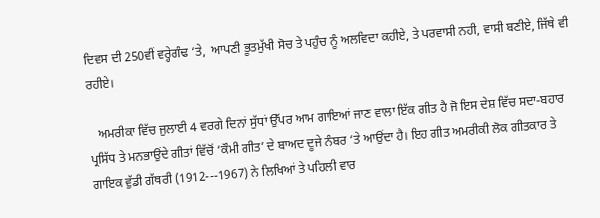ਦਿਵਸ ਦੀ 250ਵੀਂ ਵਰ੍ਹੇਗੰਢ ‘ਤੇ,  ਆਪਣੀ ਭੂਤਮੁੱਖੀ ਸੋਚ ਤੇ ਪਹੁੰਚ ਨੂੰ ਅਲਵਿਦਾ ਕਹੀਏ, ਤੇ ਪਰਵਾਸੀ ਨਹੀ, ਵਾਸੀ ਬਣੀਏ, ਜਿੱਥੇ ਵੀ ਰਹੀਏ।

   ਅਮਰੀਕਾ ਵਿੱਚ ਜੁਲਾਈ 4 ਵਰਗੇ ਦਿਨਾਂ ਸੁੱਧਾਂ ਉੱਪਰ ਆਮ ਗਾਇਆਂ ਜਾਣ ਵਾਲਾ ਇੱਕ ਗੀਤ ਹੈ ਜੋ ਇਸ ਦੇਸ਼ ਵਿੱਚ ਸਦਾ-ਬਹਾਰ ਪ੍ਰਸਿੱਧ ਤੇ ਮਨਭਾਉਂਦੇ ਗੀਤਾਂ ਵਿੱਚੋਂ ‘ਕੌਮੀ ਗੀਤ’ ਦੇ ਬਾਅਦ ਦੂਜੇ ਨੰਬਰ ‘ਤੇ ਆਉਂਦਾ ਹੈ। ਇਹ ਗੀਤ ਅਮਰੀਕੀ ਲੋਕ ਗੀਤਕਾਰ ਤੇ ਗਾਇਕ ਵੁੱਡੀ ਗੱਥਰੀ (1912---1967) ਨੇ ਲਿਖਿਆਂ ਤੇ ਪਹਿਲੀ ਵਾਰ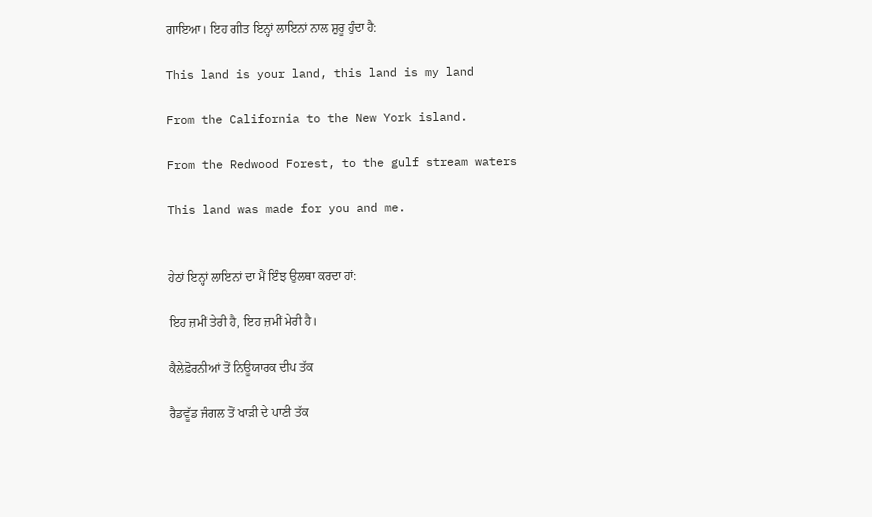ਗਾਇਆ। ਇਹ ਗੀਤ ਇਨ੍ਹਾਂ ਲਾਇਨਾਂ ਨਾਲ ਸ਼ੁਰੂ ਹੁੰਦਾ ਹੈ:

This land is your land, this land is my land

From the California to the New York island.

From the Redwood Forest, to the gulf stream waters

This land was made for you and me.


ਹੇਠਾਂ ਇਨ੍ਹਾਂ ਲਾਇਨਾਂ ਦਾ ਮੈਂ ਇੰਝ ਉਲਥਾ ਕਰਦਾ ਹਾਂ:

ਇਹ ਜ਼ਮੀਂ ਤੇਰੀ ਹੈ, ਇਹ ਜ਼ਮੀਂ ਮੇਰੀ ਹੈ।

ਕੈਲੇਫ਼ੋਰਨੀਆਂ ਤੋਂ ਨਿਊਯਾਰਕ ਦੀਪ ਤੱਕ

ਰੈਡਵੂੱਡ ਜੰਗਲ ਤੋਂ ਖਾੜੀ ਦੇ ਪਾਣੀ ਤੱਕ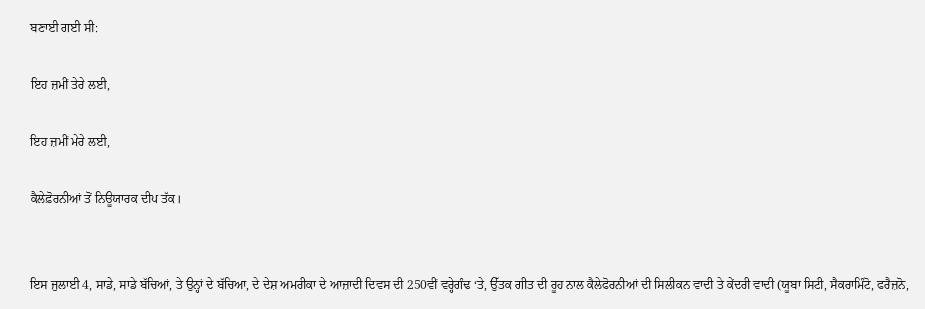ਬਣਾਈ ਗਈ ਸੀ:

ਇਹ ਜ਼ਮੀਂ ਤੇਰੇ ਲਈ,

ਇਹ ਜ਼ਮੀਂ ਮੇਰੇ ਲਈ,

ਕੈਲੇਫ਼ੋਰਨੀਆਂ ਤੋਂ ਨਿਊਯਾਰਕ ਦੀਪ ਤੱਕ।


ਇਸ ਜੁਲਾਈ 4, ਸਾਡੇ, ਸਾਡੇ ਬੱਚਿਆਂ, ਤੇ ਉਨ੍ਹਾਂ ਦੇ ਬੱਚਿਆ, ਦੇ ਦੇਸ਼ ਅਮਰੀਕਾ ਦੇ ਆਜ਼ਾਦੀ ਦਿਵਸ ਦੀ 250ਵੀਂ ਵਰ੍ਹੇਗੰਢ ‘ਤੇ, ਉੱਤਕ ਗੀਤ ਦੀ ਰੂਹ ਨਾਲ ਕੈਲੇਫੋਰਨੀਆਂ ਦੀ ਸਿਲੀਕਨ ਵਾਦੀ ਤੇ ਕੇਂਦਰੀ ਵਾਦੀ (ਯੂਬਾ ਸਿਟੀ, ਸੈਕਰਾਮਿੰਟੋ, ਫਰੈਜ਼ਨੋ,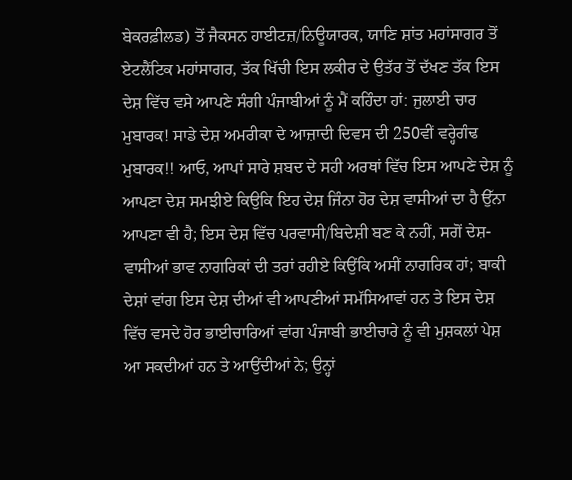ਬੇਕਰਫ਼ੀਲਡ) ਤੋਂ ਜੈਕਸਨ ਹਾਈਟਜ਼/ਨਿਊਯਾਰਕ, ਯਾਣਿ ਸ਼ਾਂਤ ਮਹਾਂਸਾਗਰ ਤੋਂ ਏਟਲੈਂਟਿਕ ਮਹਾਂਸਾਗਰ, ਤੱਕ ਖਿੱਚੀ ਇਸ ਲਕੀਰ ਦੇ ਉਤੱਰ ਤੋਂ ਦੱਖਣ ਤੱਕ ਇਸ ਦੇਸ਼ ਵਿੱਚ ਵਸੇ ਆਪਣੇ ਸੰਗੀ ਪੰਜਾਬੀਆਂ ਨੂੰ ਮੈਂ ਕਹਿੰਦਾ ਹਾਂ: ਜੁਲਾਈ ਚਾਰ ਮੁਬਾਰਕ! ਸਾਡੇ ਦੇਸ਼ ਅਮਰੀਕਾ ਦੇ ਆਜ਼ਾਦੀ ਦਿਵਸ ਦੀ 250ਵੀਂ ਵਰ੍ਹੇਗੰਢ ਮੁਬਾਰਕ!! ਆਓ, ਆਪਾਂ ਸਾਰੇ ਸ਼ਬਦ ਦੇ ਸਹੀ ਅਰਥਾਂ ਵਿੱਚ ਇਸ ਆਪਣੇ ਦੇਸ਼ ਨੂੰ ਆਪਣਾ ਦੇਸ਼ ਸਮਝੀਏ ਕਿਉਕਿ ਇਹ ਦੇਸ਼ ਜਿੰਨਾ ਹੋਰ ਦੇਸ਼ ਵਾਸੀਆਂ ਦਾ ਹੈ ਉੱਨਾ ਆਪਣਾ ਵੀ ਹੈ; ਇਸ ਦੇਸ਼ ਵਿੱਚ ਪਰਵਾਸੀ/ਬਿਦੇਸ਼ੀ ਬਣ ਕੇ ਨਹੀਂ, ਸਗੋਂ ਦੇਸ਼-ਵਾਸੀਆਂ ਭਾਵ ਨਾਗਰਿਕਾਂ ਦੀ ਤਰਾਂ ਰਹੀਏ ਕਿਉਂਕਿ ਅਸੀਂ ਨਾਗਰਿਕ ਹਾਂ; ਬਾਕੀ ਦੇਸ਼ਾਂ ਵਾਂਗ ਇਸ ਦੇਸ਼ ਦੀਆਂ ਵੀ ਆਪਣੀਆਂ ਸਮੱਸਿਆਵਾਂ ਹਨ ਤੇ ਇਸ ਦੇਸ਼ ਵਿੱਚ ਵਸਦੇ ਹੋਰ ਭਾਈਚਾਰਿਆਂ ਵਾਂਗ ਪੰਜਾਬੀ ਭਾਈਚਾਰੇ ਨੂੰ ਵੀ ਮੁਸ਼ਕਲਾਂ ਪੇਸ਼  ਆ ਸਕਦੀਆਂ ਹਨ ਤੇ ਆਉਂਦੀਆਂ ਨੇ; ਉਨ੍ਹਾਂ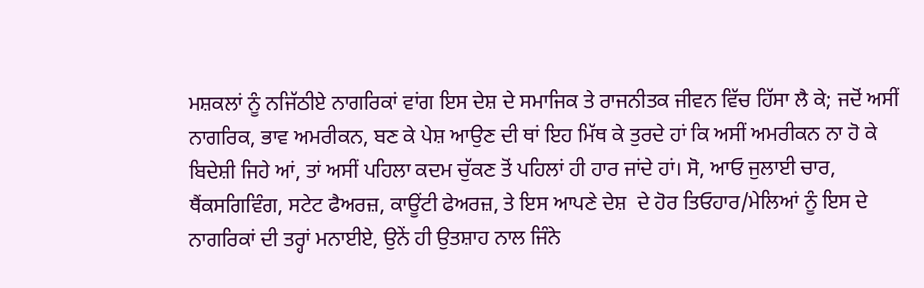ਮਸ਼ਕਲਾਂ ਨੂੰ ਨਜਿੱਠੀਏ ਨਾਗਰਿਕਾਂ ਵਾਂਗ ਇਸ ਦੇਸ਼ ਦੇ ਸਮਾਜਿਕ ਤੇ ਰਾਜਨੀਤਕ ਜੀਵਨ ਵਿੱਚ ਹਿੱਸਾ ਲੈ ਕੇ; ਜਦੋਂ ਅਸੀਂ ਨਾਗਰਿਕ, ਭਾਵ ਅਮਰੀਕਨ, ਬਣ ਕੇ ਪੇਸ਼ ਆਉਣ ਦੀ ਥਾਂ ਇਹ ਮਿੱਥ ਕੇ ਤੁਰਦੇ ਹਾਂ ਕਿ ਅਸੀਂ ਅਮਰੀਕਨ ਨਾ ਹੋ ਕੇ ਬਿਦੇਸ਼ੀ ਜਿਹੇ ਆਂ, ਤਾਂ ਅਸੀਂ ਪਹਿਲਾ ਕਦਮ ਚੁੱਕਣ ਤੋਂ ਪਹਿਲਾਂ ਹੀ ਹਾਰ ਜਾਂਦੇ ਹਾਂ। ਸੋ, ਆਓ ਜੁਲਾਈ ਚਾਰ, ਥੈਂਕਸਗਿਵਿੰਗ, ਸਟੇਟ ਫੈਅਰਜ਼, ਕਾਊਂਟੀ ਫੇਅਰਜ਼, ਤੇ ਇਸ ਆਪਣੇ ਦੇਸ਼  ਦੇ ਹੋਰ ਤਿਓਹਾਰ/ਮੇਲਿਆਂ ਨੂੰ ਇਸ ਦੇ ਨਾਗਰਿਕਾਂ ਦੀ ਤਰ੍ਹਾਂ ਮਨਾਈਏ, ਉਨੇਂ ਹੀ ਉਤਸ਼ਾਹ ਨਾਲ ਜਿੰਨੇ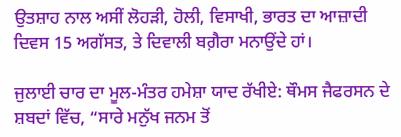ਉਤਸ਼ਾਹ ਨਾਲ ਅਸੀਂ ਲੋਹੜੀ, ਹੋਲੀ, ਵਿਸਾਖੀ, ਭਾਰਤ ਦਾ ਆਜ਼ਾਦੀ ਦਿਵਸ 15 ਅਗੱਸਤ, ਤੇ ਦਿਵਾਲੀ ਬਗ਼ੈਰਾ ਮਨਾਉਂਦੇ ਹਾਂ।

ਜੁਲਾਈ ਚਾਰ ਦਾ ਮੂਲ-ਮੰਤਰ ਹਮੇਸ਼ਾ ਯਾਦ ਰੱਖੀਏ: ਥੌਮਸ ਜੈਫਰਸਨ ਦੇ ਸ਼ਬਦਾਂ ਵਿੱਚ, “ਸਾਰੇ ਮਨੁੱਖ ਜਨਮ ਤੋਂ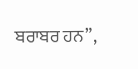ਬਰਾਬਰ ਹਨ”,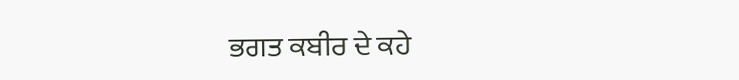ਭਗਤ ਕਬੀਰ ਦੇ ਕਹੇ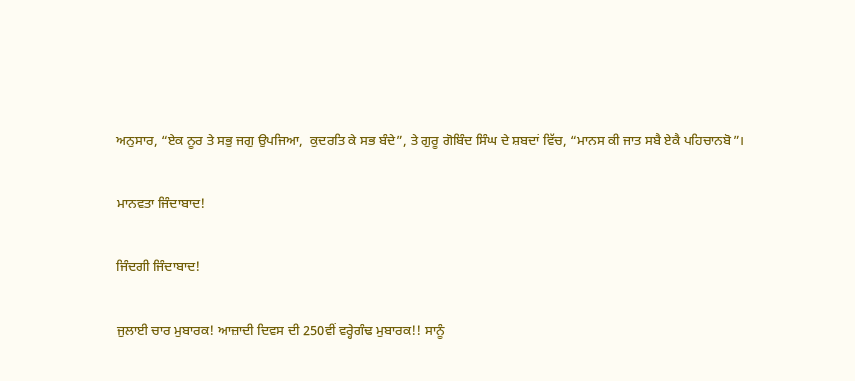ਅਨੁਸਾਰ, “ਏਕ ਨੂਰ ਤੇ ਸਭੁ ਜਗੁ ਉਪਜਿਆ,  ਕੁਦਰਤਿ ਕੇ ਸਭ ਬੰਦੇ”, ਤੇ ਗੁਰੂ ਗੋਬਿੰਦ ਸਿੰਘ ਦੇ ਸ਼ਬਦਾਂ ਵਿੱਚ, “ਮਾਨਸ ਕੀ ਜਾਤ ਸਬੈ ਏਕੈ ਪਹਿਚਾਨਬੋ”।

ਮਾਨਵਤਾ ਜਿੰਦਾਬਾਦ!

ਜਿੰਦਗੀ ਜਿੰਦਾਬਾਦ!

ਜੁਲਾਈ ਚਾਰ ਮੁਬਾਰਕ! ਆਜ਼ਾਦੀ ਦਿਵਸ ਦੀ 250ਵੀਂ ਵਰ੍ਹੇਗੰਢ ਮੁਬਾਰਕ!! ਸਾਨੂੰ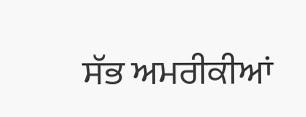ਸੱਭ ਅਮਰੀਕੀਆਂ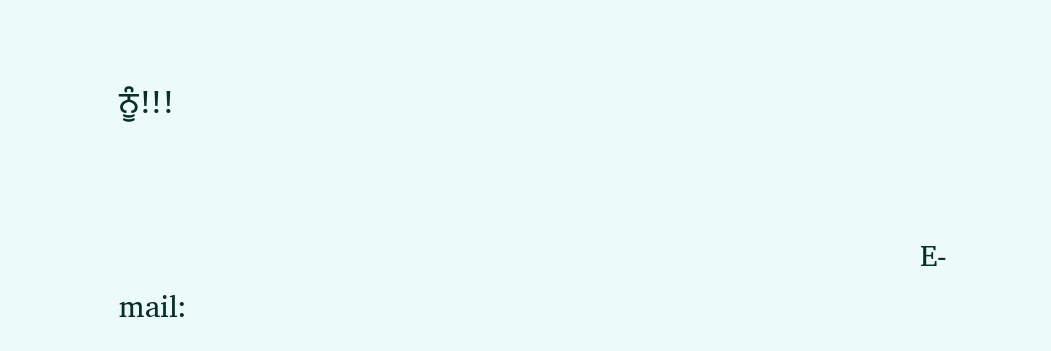ਨੂੰ!!!


                                                                                         E-mail: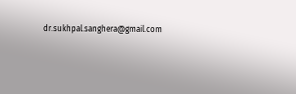dr.sukhpal.sanghera@gmail.com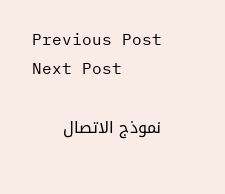Previous Post Next Post

نموذج الاتصال